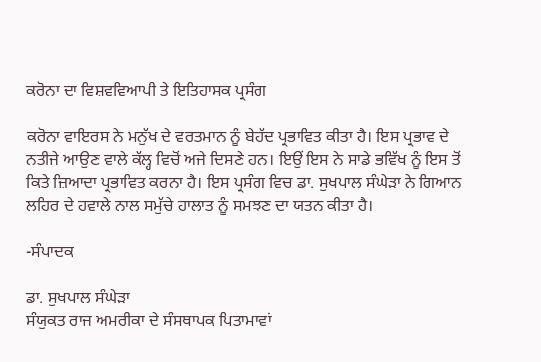ਕਰੋਨਾ ਦਾ ਵਿਸ਼ਵਵਿਆਪੀ ਤੇ ਇਤਿਹਾਸਕ ਪ੍ਰਸੰਗ

ਕਰੋਨਾ ਵਾਇਰਸ ਨੇ ਮਨੁੱਖ ਦੇ ਵਰਤਮਾਨ ਨੂੰ ਬੇਹੱਦ ਪ੍ਰਭਾਵਿਤ ਕੀਤਾ ਹੈ। ਇਸ ਪ੍ਰਭਾਵ ਦੇ ਨਤੀਜੇ ਆਉਣ ਵਾਲੇ ਕੱਲ੍ਹ ਵਿਚੋਂ ਅਜੇ ਦਿਸਣੇ ਹਨ। ਇਉਂ ਇਸ ਨੇ ਸਾਡੇ ਭਵਿੱਖ ਨੂੰ ਇਸ ਤੋਂ ਕਿਤੇ ਜ਼ਿਆਦਾ ਪ੍ਰਭਾਵਿਤ ਕਰਨਾ ਹੈ। ਇਸ ਪ੍ਰਸੰਗ ਵਿਚ ਡਾ. ਸੁਖਪਾਲ ਸੰਘੇੜਾ ਨੇ ਗਿਆਨ ਲਹਿਰ ਦੇ ਹਵਾਲੇ ਨਾਲ ਸਮੁੱਚੇ ਹਾਲਾਤ ਨੂੰ ਸਮਝਣ ਦਾ ਯਤਨ ਕੀਤਾ ਹੈ।

-ਸੰਪਾਦਕ

ਡਾ. ਸੁਖਪਾਲ ਸੰਘੇੜਾ
ਸੰਯੁਕਤ ਰਾਜ ਅਮਰੀਕਾ ਦੇ ਸੰਸਥਾਪਕ ਪਿਤਾਮਾਵਾਂ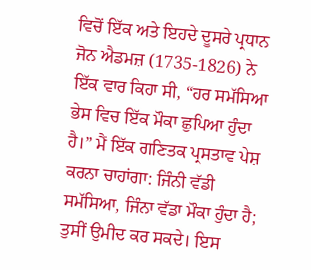ਵਿਚੋਂ ਇੱਕ ਅਤੇ ਇਹਦੇ ਦੂਸਰੇ ਪ੍ਰਧਾਨ ਜੋਨ ਐਡਮਜ਼ (1735-1826) ਨੇ ਇੱਕ ਵਾਰ ਕਿਹਾ ਸੀ, “ਹਰ ਸਮੱਸਿਆ ਭੇਸ ਵਿਚ ਇੱਕ ਮੌਕਾ ਛੁਪਿਆ ਹੁੰਦਾ ਹੈ।” ਮੈਂ ਇੱਕ ਗਣਿਤਕ ਪ੍ਰਸਤਾਵ ਪੇਸ਼ ਕਰਨਾ ਚਾਹਾਂਗਾ: ਜਿੰਨੀ ਵੱਡੀ ਸਮੱਸਿਆ, ਜਿੰਨਾ ਵੱਡਾ ਮੌਕਾ ਹੁੰਦਾ ਹੈ; ਤੁਸੀਂ ਉਮੀਦ ਕਰ ਸਕਦੇ। ਇਸ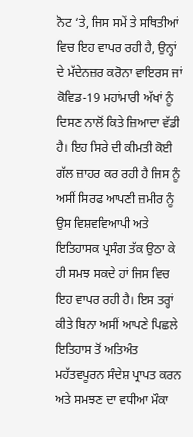ਨੋਟ ‘ਤੇ, ਜਿਸ ਸਮੇਂ ਤੇ ਸਥਿਤੀਆਂ ਵਿਚ ਇਹ ਵਾਪਰ ਰਹੀ ਹੈ, ਉਨ੍ਹਾਂ ਦੇ ਮੱਦੇਨਜ਼ਰ ਕਰੋਨਾ ਵਾਇਰਸ ਜਾਂ ਕੋਵਿਡ-19 ਮਹਾਂਮਾਰੀ ਅੱਖਾਂ ਨੂੰ ਦਿਸਣ ਨਾਲੋਂ ਕਿਤੇ ਜ਼ਿਆਦਾ ਵੱਡੀ ਹੈ। ਇਹ ਸਿਰੇ ਦੀ ਕੀਮਤੀ ਕੋਈ ਗੱਲ ਜ਼ਾਹਰ ਕਰ ਰਹੀ ਹੈ ਜਿਸ ਨੂੰ ਅਸੀਂ ਸਿਰਫ ਆਪਣੀ ਜ਼ਮੀਰ ਨੂੰ ਉਸ ਵਿਸ਼ਵਵਿਆਪੀ ਅਤੇ ਇਤਿਹਾਸਕ ਪ੍ਰਸੰਗ ਤੱਕ ਉਠਾ ਕੇ ਹੀ ਸਮਝ ਸਕਦੇ ਹਾਂ ਜਿਸ ਵਿਚ ਇਹ ਵਾਪਰ ਰਹੀ ਹੈ। ਇਸ ਤਰ੍ਹਾਂ ਕੀਤੇ ਬਿਨਾ ਅਸੀਂ ਆਪਣੇ ਪਿਛਲੇ ਇਤਿਹਾਸ ਤੋਂ ਅਤਿਅੰਤ ਮਹੱਤਵਪੂਰਨ ਸੰਦੇਸ਼ ਪ੍ਰਾਪਤ ਕਰਨ ਅਤੇ ਸਮਝਣ ਦਾ ਵਧੀਆ ਮੌਕਾ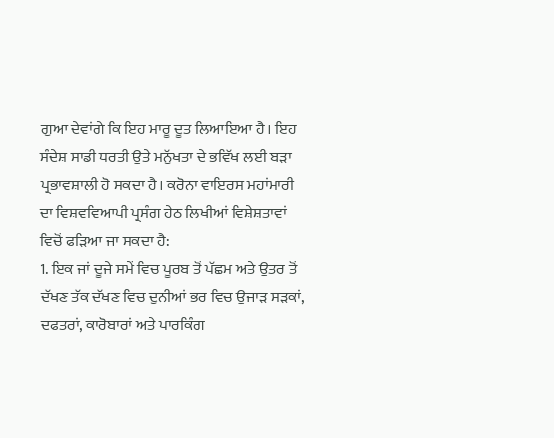ਗੁਆ ਦੇਵਾਂਗੇ ਕਿ ਇਹ ਮਾਰੂ ਦੂਤ ਲਿਆਇਆ ਹੈ। ਇਹ ਸੰਦੇਸ਼ ਸਾਡੀ ਧਰਤੀ ਉਤੇ ਮਨੁੱਖਤਾ ਦੇ ਭਵਿੱਖ ਲਈ ਬੜਾ ਪ੍ਰਭਾਵਸ਼ਾਲੀ ਹੋ ਸਕਦਾ ਹੈ। ਕਰੋਨਾ ਵਾਇਰਸ ਮਹਾਂਮਾਰੀ ਦਾ ਵਿਸ਼ਵਵਿਆਪੀ ਪ੍ਰਸੰਗ ਹੇਠ ਲਿਖੀਆਂ ਵਿਸ਼ੇਸ਼ਤਾਵਾਂ ਵਿਚੋਂ ਫੜਿਆ ਜਾ ਸਕਦਾ ਹੈ:
1. ਇਕ ਜਾਂ ਦੂਜੇ ਸਮੇਂ ਵਿਚ ਪੂਰਬ ਤੋਂ ਪੱਛਮ ਅਤੇ ਉਤਰ ਤੋਂ ਦੱਖਣ ਤੱਕ ਦੱਖਣ ਵਿਚ ਦੁਨੀਆਂ ਭਰ ਵਿਚ ਉਜਾੜ ਸੜਕਾਂ, ਦਫਤਰਾਂ, ਕਾਰੋਬਾਰਾਂ ਅਤੇ ਪਾਰਕਿੰਗ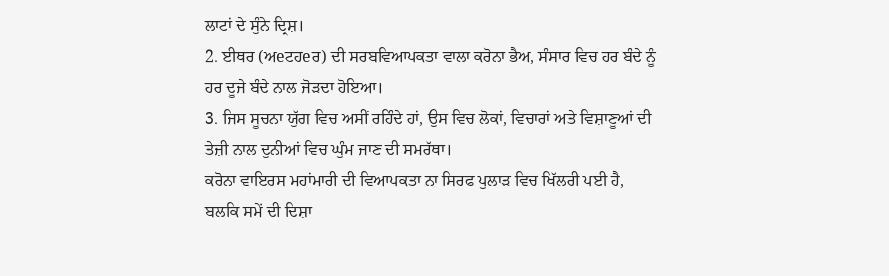ਲਾਟਾਂ ਦੇ ਸੁੰਨੇ ਦ੍ਰਿਸ਼।
2. ਈਥਰ (ਅeਟਹeਰ) ਦੀ ਸਰਬਵਿਆਪਕਤਾ ਵਾਲਾ ਕਰੋਨਾ ਭੈਅ, ਸੰਸਾਰ ਵਿਚ ਹਰ ਬੰਦੇ ਨੂੰ ਹਰ ਦੂਜੇ ਬੰਦੇ ਨਾਲ ਜੋੜਦਾ ਹੋਇਆ।
3. ਜਿਸ ਸੂਚਨਾ ਯੁੱਗ ਵਿਚ ਅਸੀਂ ਰਹਿੰਦੇ ਹਾਂ, ਉਸ ਵਿਚ ਲੋਕਾਂ, ਵਿਚਾਰਾਂ ਅਤੇ ਵਿਸ਼ਾਣੂਆਂ ਦੀ ਤੇਜ਼ੀ ਨਾਲ ਦੁਨੀਆਂ ਵਿਚ ਘੁੰਮ ਜਾਣ ਦੀ ਸਮਰੱਥਾ।
ਕਰੋਨਾ ਵਾਇਰਸ ਮਹਾਂਮਾਰੀ ਦੀ ਵਿਆਪਕਤਾ ਨਾ ਸਿਰਫ ਪੁਲਾੜ ਵਿਚ ਖਿੱਲਰੀ ਪਈ ਹੈ, ਬਲਕਿ ਸਮੇਂ ਦੀ ਦਿਸ਼ਾ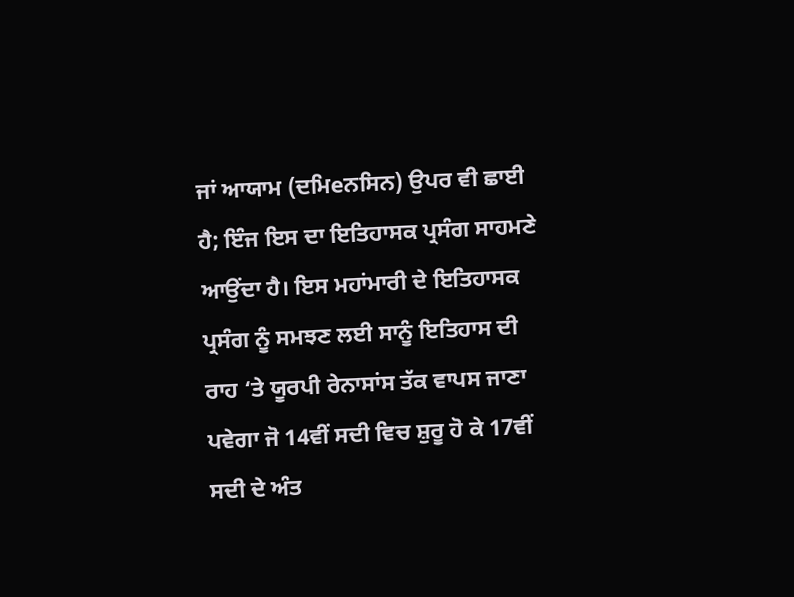ਜਾਂ ਆਯਾਮ (ਦਮਿeਨਸਿਨ) ਉਪਰ ਵੀ ਛਾਈ ਹੈ; ਇੰਜ ਇਸ ਦਾ ਇਤਿਹਾਸਕ ਪ੍ਰਸੰਗ ਸਾਹਮਣੇ ਆਉਂਦਾ ਹੈ। ਇਸ ਮਹਾਂਮਾਰੀ ਦੇ ਇਤਿਹਾਸਕ ਪ੍ਰਸੰਗ ਨੂੰ ਸਮਝਣ ਲਈ ਸਾਨੂੰ ਇਤਿਹਾਸ ਦੀ ਰਾਹ ‘ਤੇ ਯੂਰਪੀ ਰੇਨਾਸਾਂਸ ਤੱਕ ਵਾਪਸ ਜਾਣਾ ਪਵੇਗਾ ਜੋ 14ਵੀਂ ਸਦੀ ਵਿਚ ਸ਼ੁਰੂ ਹੋ ਕੇ 17ਵੀਂ ਸਦੀ ਦੇ ਅੰਤ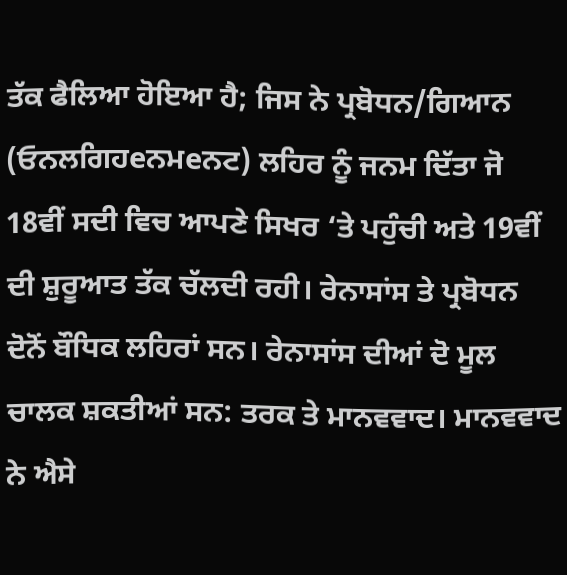ਤੱਕ ਫੈਲਿਆ ਹੋਇਆ ਹੈ; ਜਿਸ ਨੇ ਪ੍ਰਬੋਧਨ/ਗਿਆਨ (ਓਨਲਗਿਹeਨਮeਨਟ) ਲਹਿਰ ਨੂੰ ਜਨਮ ਦਿੱਤਾ ਜੋ 18ਵੀਂ ਸਦੀ ਵਿਚ ਆਪਣੇ ਸਿਖਰ ‘ਤੇ ਪਹੁੰਚੀ ਅਤੇ 19ਵੀਂ ਦੀ ਸ਼ੁਰੂਆਤ ਤੱਕ ਚੱਲਦੀ ਰਹੀ। ਰੇਨਾਸਾਂਸ ਤੇ ਪ੍ਰਬੋਧਨ ਦੋਨੋਂ ਬੌਧਿਕ ਲਹਿਰਾਂ ਸਨ। ਰੇਨਾਸਾਂਸ ਦੀਆਂ ਦੋ ਮੂਲ ਚਾਲਕ ਸ਼ਕਤੀਆਂ ਸਨ: ਤਰਕ ਤੇ ਮਾਨਵਵਾਦ। ਮਾਨਵਵਾਦ ਨੇ ਐਸੇ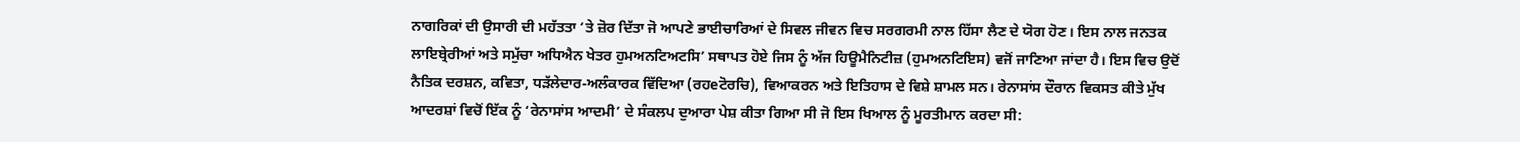ਨਾਗਰਿਕਾਂ ਦੀ ਉਸਾਰੀ ਦੀ ਮਹੱਤਤਾ ‘ਤੇ ਜ਼ੋਰ ਦਿੱਤਾ ਜੋ ਆਪਣੇ ਭਾਈਚਾਰਿਆਂ ਦੇ ਸਿਵਲ ਜੀਵਨ ਵਿਚ ਸਰਗਰਮੀ ਨਾਲ ਹਿੱਸਾ ਲੈਣ ਦੇ ਯੋਗ ਹੋਣ। ਇਸ ਨਾਲ ਜਨਤਕ ਲਾਇਬ੍ਰੇਰੀਆਂ ਅਤੇ ਸਮੁੱਚਾ ਅਧਿਐਨ ਖੇਤਰ ਹੁਮਅਨਟਿਅਟਸਿ’ ਸਥਾਪਤ ਹੋਏ ਜਿਸ ਨੂੰ ਅੱਜ ਹਿਊਮੈਨਿਟੀਜ਼ (ਹੁਮਅਨਟਿਇਸ) ਵਜੋਂ ਜਾਣਿਆ ਜਾਂਦਾ ਹੈ। ਇਸ ਵਿਚ ਉਦੋਂ ਨੈਤਿਕ ਦਰਸ਼ਨ, ਕਵਿਤਾ, ਧੜੱਲੇਦਾਰ-ਅਲੰਕਾਰਕ ਵਿੱਦਿਆ (ਰਹeਟੋਰਚਿ), ਵਿਆਕਰਨ ਅਤੇ ਇਤਿਹਾਸ ਦੇ ਵਿਸ਼ੇ ਸ਼ਾਮਲ ਸਨ। ਰੇਨਾਸਾਂਸ ਦੌਰਾਨ ਵਿਕਸਤ ਕੀਤੇ ਮੁੱਖ ਆਦਰਸ਼ਾਂ ਵਿਚੋਂ ਇੱਕ ਨੂੰ ‘ਰੇਨਾਸਾਂਸ ਆਦਮੀ’ ਦੇ ਸੰਕਲਪ ਦੁਆਰਾ ਪੇਸ਼ ਕੀਤਾ ਗਿਆ ਸੀ ਜੋ ਇਸ ਖਿਆਲ ਨੂੰ ਮੂਰਤੀਮਾਨ ਕਰਦਾ ਸੀ: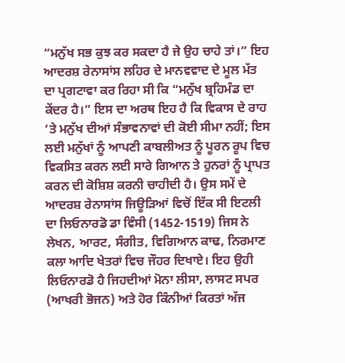“ਮਨੁੱਖ ਸਭ ਕੁਝ ਕਰ ਸਕਦਾ ਹੈ ਜੇ ਉਹ ਚਾਹੇ ਤਾਂ।” ਇਹ ਆਦਰਸ਼ ਰੇਨਾਸਾਂਸ ਲਹਿਰ ਦੇ ਮਾਨਵਵਾਦ ਦੇ ਮੂਲ ਮੱਤ ਦਾ ਪ੍ਰਗਟਾਵਾ ਕਰ ਰਿਹਾ ਸੀ ਕਿ “ਮਨੁੱਖ ਬ੍ਰਹਿਮੰਡ ਦਾ ਕੇਂਦਰ ਹੈ।” ਇਸ ਦਾ ਅਰਥ ਇਹ ਹੈ ਕਿ ਵਿਕਾਸ ਦੇ ਰਾਹ ‘ਤੇ ਮਨੁੱਖ ਦੀਆਂ ਸੰਭਾਵਨਾਵਾਂ ਦੀ ਕੋਈ ਸੀਮਾ ਨਹੀਂ; ਇਸ ਲਈ ਮਨੁੱਖਾਂ ਨੂੰ ਆਪਣੀ ਕਾਬਲੀਅਤ ਨੂੰ ਪੂਰਨ ਰੂਪ ਵਿਚ ਵਿਕਸਿਤ ਕਰਨ ਲਈ ਸਾਰੇ ਗਿਆਨ ਤੇ ਹੁਨਰਾਂ ਨੂੰ ਪ੍ਰਾਪਤ ਕਰਨ ਦੀ ਕੋਸ਼ਿਸ਼ ਕਰਨੀ ਚਾਹੀਦੀ ਹੈ। ਉਸ ਸਮੇਂ ਦੇ ਆਦਰਸ਼ ਰੇਨਾਸਾਂਸ ਜਿਊੜਿਆਂ ਵਿਚੋਂ ਇੱਕ ਸੀ ਇਟਲੀ ਦਾ ਲਿਓਨਾਰਡੋ ਡਾ ਵਿੰਸੀ (1452-1519) ਜਿਸ ਨੇ ਲੇਖਨ, ਆਰਟ, ਸੰਗੀਤ, ਵਿਗਿਆਨ ਕਾਢ, ਨਿਰਮਾਣ ਕਲਾ ਆਦਿ ਖੇਤਰਾਂ ਵਿਚ ਜੌਹਰ ਦਿਖਾਏ। ਇਹ ਉਹੀ ਲਿਓਨਾਰਡੋ ਹੈ ਜਿਹਦੀਆਂ ਮੋਨਾ ਲੀਸਾ, ਲਾਸਟ ਸਪਰ (ਆਖਰੀ ਭੋਜਨ) ਅਤੇ ਹੋਰ ਕਿੰਨੀਆਂ ਕਿਰਤਾਂ ਅੱਜ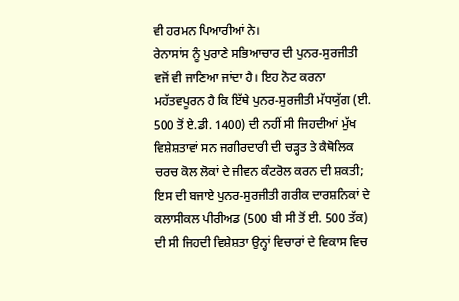ਵੀ ਹਰਮਨ ਪਿਆਰੀਆਂ ਨੇ।
ਰੇਨਾਸਾਂਸ ਨੂੰ ਪੁਰਾਣੇ ਸਭਿਆਚਾਰ ਦੀ ਪੁਨਰ-ਸੁਰਜੀਤੀ ਵਜੋਂ ਵੀ ਜਾਣਿਆ ਜਾਂਦਾ ਹੈ। ਇਹ ਨੋਟ ਕਰਨਾ ਮਹੱਤਵਪੂਰਨ ਹੈ ਕਿ ਇੱਥੇ ਪੁਨਰ-ਸੁਰਜੀਤੀ ਮੱਧਯੁੱਗ (ਈ. 500 ਤੋਂ ਏ.ਡੀ. 1400) ਦੀ ਨਹੀਂ ਸੀ ਜਿਹਦੀਆਂ ਮੁੱਖ ਵਿਸ਼ੇਸ਼ਤਾਵਾਂ ਸਨ ਜਗੀਰਦਾਰੀ ਦੀ ਚੜ੍ਹਤ ਤੇ ਕੈਥੋਲਿਕ ਚਰਚ ਕੋਲ ਲੋਕਾਂ ਦੇ ਜੀਵਨ ਕੰਟਰੋਲ ਕਰਨ ਦੀ ਸ਼ਕਤੀ; ਇਸ ਦੀ ਬਜਾਏ ਪੁਨਰ-ਸੁਰਜੀਤੀ ਗਰੀਕ ਦਾਰਸ਼ਨਿਕਾਂ ਦੇ ਕਲਾਸੀਕਲ ਪੀਰੀਅਡ (500 ਬੀ ਸੀ ਤੋਂ ਈ. 500 ਤੱਕ) ਦੀ ਸੀ ਜਿਹਦੀ ਵਿਸ਼ੇਸ਼ਤਾ ਉਨ੍ਹਾਂ ਵਿਚਾਰਾਂ ਦੇ ਵਿਕਾਸ ਵਿਚ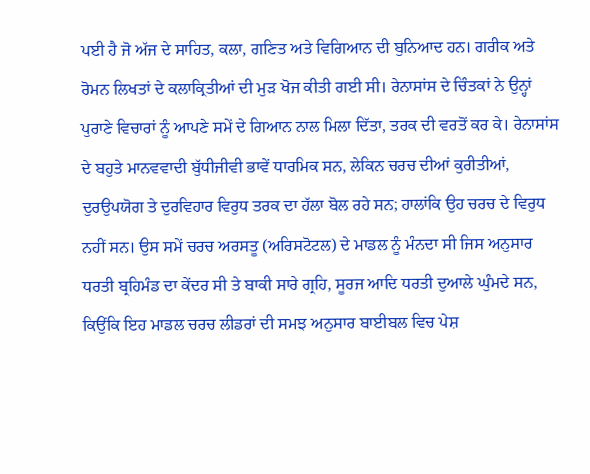ਪਈ ਹੈ ਜੋ ਅੱਜ ਦੇ ਸਾਹਿਤ, ਕਲਾ, ਗਣਿਤ ਅਤੇ ਵਿਗਿਆਨ ਦੀ ਬੁਨਿਆਦ ਹਨ। ਗਰੀਕ ਅਤੇ ਰੋਮਨ ਲਿਖਤਾਂ ਦੇ ਕਲਾਕ੍ਰਿਤੀਆਂ ਦੀ ਮੁੜ ਖੋਜ ਕੀਤੀ ਗਈ ਸੀ। ਰੇਨਾਸਾਂਸ ਦੇ ਚਿੰਤਕਾਂ ਨੇ ਉਨ੍ਹਾਂ ਪੁਰਾਣੇ ਵਿਚਾਰਾਂ ਨੂੰ ਆਪਣੇ ਸਮੇਂ ਦੇ ਗਿਆਨ ਨਾਲ ਮਿਲਾ ਦਿੱਤਾ, ਤਰਕ ਦੀ ਵਰਤੋਂ ਕਰ ਕੇ। ਰੇਨਾਸਾਂਸ ਦੇ ਬਹੁਤੇ ਮਾਨਵਵਾਦੀ ਬੁੱਧੀਜੀਵੀ ਭਾਵੇਂ ਧਾਰਮਿਕ ਸਨ, ਲੇਕਿਨ ਚਰਚ ਦੀਆਂ ਕੁਰੀਤੀਆਂ, ਦੁਰਉਪਯੋਗ ਤੇ ਦੁਰਵਿਹਾਰ ਵਿਰੁਧ ਤਰਕ ਦਾ ਹੱਲਾ ਬੋਲ ਰਹੇ ਸਨ; ਹਾਲਾਂਕਿ ਉਹ ਚਰਚ ਦੇ ਵਿਰੁਧ ਨਹੀਂ ਸਨ। ਉਸ ਸਮੇਂ ਚਰਚ ਅਰਸਤੂ (ਅਰਿਸਟੋਟਲ) ਦੇ ਮਾਡਲ ਨੂੰ ਮੰਨਦਾ ਸੀ ਜਿਸ ਅਨੁਸਾਰ ਧਰਤੀ ਬ੍ਰਹਿਮੰਡ ਦਾ ਕੇਂਦਰ ਸੀ ਤੇ ਬਾਕੀ ਸਾਰੇ ਗ੍ਰਹਿ, ਸੂਰਜ ਆਦਿ ਧਰਤੀ ਦੁਆਲੇ ਘੁੰਮਦੇ ਸਨ, ਕਿਉਂਕਿ ਇਹ ਮਾਡਲ ਚਰਚ ਲੀਡਰਾਂ ਦੀ ਸਮਝ ਅਨੁਸਾਰ ਬਾਈਬਲ ਵਿਚ ਪੇਸ਼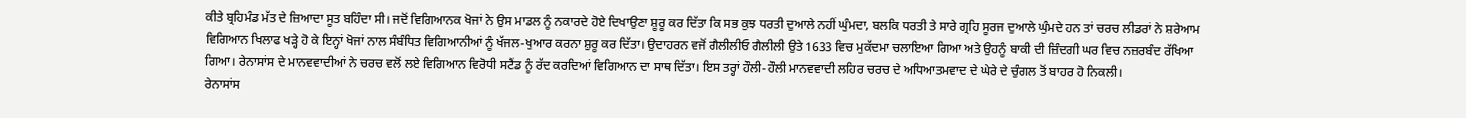ਕੀਤੇ ਬ੍ਰਹਿਮੰਡ ਮੱਤ ਦੇ ਜ਼ਿਆਦਾ ਸੂਤ ਬਹਿੰਦਾ ਸੀ। ਜਦੋਂ ਵਿਗਿਆਨਕ ਖੋਜਾਂ ਨੇ ਉਸ ਮਾਡਲ ਨੂੰ ਨਕਾਰਦੇ ਹੋਏ ਦਿਖਾਉਣਾ ਸ਼ੂਰੂ ਕਰ ਦਿੱਤਾ ਕਿ ਸਭ ਕੁਝ ਧਰਤੀ ਦੁਆਲੇ ਨਹੀਂ ਘੁੰਮਦਾ, ਬਲਕਿ ਧਰਤੀ ਤੇ ਸਾਰੇ ਗ੍ਰਹਿ ਸੂਰਜ ਦੁਆਲੇ ਘੁੰਮਦੇ ਹਨ ਤਾਂ ਚਰਚ ਲੀਡਰਾਂ ਨੇ ਸ਼ਰੇਆਮ ਵਿਗਿਆਨ ਖਿਲਾਫ ਖੜ੍ਹੇ ਹੋ ਕੇ ਇਨ੍ਹਾਂ ਖੋਜਾਂ ਨਾਲ ਸੰਬੰਧਿਤ ਵਿਗਿਆਨੀਆਂ ਨੂੰ ਖੱਜਲ-ਖੁਆਰ ਕਰਨਾ ਸ਼ੁਰੂ ਕਰ ਦਿੱਤਾ। ਉਦਾਹਰਨ ਵਜੋਂ ਗੈਲੀਲੀਓ ਗੈਲੀਲੀ ਉਤੇ 1633 ਵਿਚ ਮੁਕੱਦਮਾ ਚਲਾਇਆ ਗਿਆ ਅਤੇ ਉਹਨੂੰ ਬਾਕੀ ਦੀ ਜ਼ਿੰਦਗੀ ਘਰ ਵਿਚ ਨਜ਼ਰਬੰਦ ਰੱਖਿਆ ਗਿਆ। ਰੇਨਾਸਾਂਸ ਦੇ ਮਾਨਵਵਾਦੀਆਂ ਨੇ ਚਰਚ ਵਲੋਂ ਲਏ ਵਿਗਿਆਨ ਵਿਰੋਧੀ ਸਟੈਂਡ ਨੂੰ ਰੱਦ ਕਰਦਿਆਂ ਵਿਗਿਆਨ ਦਾ ਸਾਥ ਦਿੱਤਾ। ਇਸ ਤਰ੍ਹਾਂ ਹੌਲੀ-ਹੌਲੀ ਮਾਨਵਵਾਦੀ ਲਹਿਰ ਚਰਚ ਦੇ ਅਧਿਆਤਮਵਾਦ ਦੇ ਘੇਰੇ ਦੇ ਚੁੰਗਲ ਤੋਂ ਬਾਹਰ ਹੋ ਨਿਕਲੀ।
ਰੇਨਾਸਾਂਸ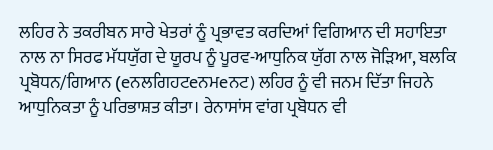ਲਹਿਰ ਨੇ ਤਕਰੀਬਨ ਸਾਰੇ ਖੇਤਰਾਂ ਨੂੰ ਪ੍ਰਭਾਵਤ ਕਰਦਿਆਂ ਵਿਗਿਆਨ ਦੀ ਸਹਾਇਤਾ ਨਾਲ ਨਾ ਸਿਰਫ ਮੱਧਯੁੱਗ ਦੇ ਯੂਰਪ ਨੂੰ ਪੂਰਵ-ਆਧੁਨਿਕ ਯੁੱਗ ਨਾਲ ਜੋੜਿਆ, ਬਲਕਿ ਪ੍ਰਬੋਧਨ/ਗਿਆਨ (eਨਲਗਿਹਟeਨਮeਨਟ) ਲਹਿਰ ਨੂੰ ਵੀ ਜਨਮ ਦਿੱਤਾ ਜਿਹਨੇ ਆਧੁਨਿਕਤਾ ਨੂੰ ਪਰਿਭਾਸ਼ਤ ਕੀਤਾ। ਰੇਨਾਸਾਂਸ ਵਾਂਗ ਪ੍ਰਬੋਧਨ ਵੀ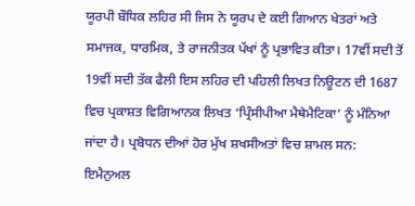ਯੂਰਪੀ ਬੌਧਿਕ ਲਹਿਰ ਸੀ ਜਿਸ ਨੇ ਯੂਰਪ ਦੇ ਕਈ ਗਿਆਨ ਖੇਤਰਾਂ ਅਤੇ ਸਮਾਜਕ, ਧਾਰਮਿਕ, ਤੇ ਰਾਜਨੀਤਕ ਪੱਖਾਂ ਨੂੰ ਪ੍ਰਭਾਵਿਤ ਕੀਤਾ। 17ਵੀਂ ਸਦੀ ਤੋਂ 19ਵੀਂ ਸਦੀ ਤੱਕ ਫੈਲੀ ਇਸ ਲਹਿਰ ਦੀ ਪਹਿਲੀ ਲਿਖਤ ਨਿਊਟਨ ਦੀ 1687 ਵਿਚ ਪ੍ਰਕਾਸ਼ਤ ਵਿਗਿਆਨਕ ਲਿਖਤ ‘ਪ੍ਰਿੰਸੀਪੀਆ ਮੈਥੇਮੈਟਿਕਾ’ ਨੂੰ ਮੰਨਿਆ ਜਾਂਦਾ ਹੈ। ਪ੍ਰਬੋਧਨ ਦੀਆਂ ਹੋਰ ਮੁੱਖ ਸ਼ਖਸੀਅਤਾਂ ਵਿਚ ਸ਼ਾਮਲ ਸਨ: ਇਮੈਨੁਅਲ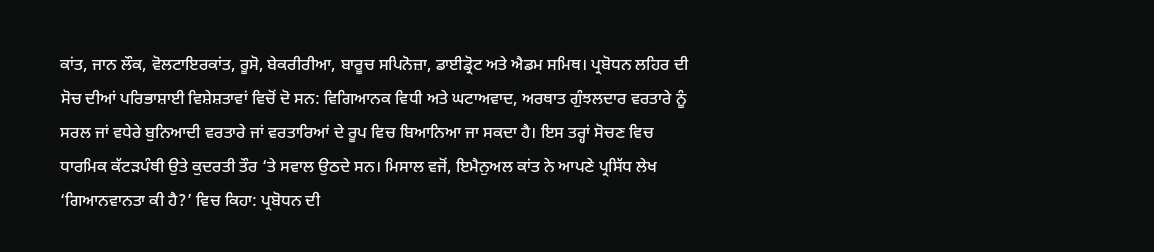ਕਾਂਤ, ਜਾਨ ਲੌਕ, ਵੋਲਟਾਇਰਕਾਂਤ, ਰੂਸੋ, ਬੇਕਰੀਰੀਆ, ਬਾਰੂਚ ਸਪਿਨੋਜ਼ਾ, ਡਾਈਡ੍ਰੋਟ ਅਤੇ ਐਡਮ ਸਮਿਥ। ਪ੍ਰਬੋਧਨ ਲਹਿਰ ਦੀ ਸੋਚ ਦੀਆਂ ਪਰਿਭਾਸ਼ਾਈ ਵਿਸ਼ੇਸ਼ਤਾਵਾਂ ਵਿਚੋਂ ਦੋ ਸਨ: ਵਿਗਿਆਨਕ ਵਿਧੀ ਅਤੇ ਘਟਾਅਵਾਦ, ਅਰਥਾਤ ਗੁੰਝਲਦਾਰ ਵਰਤਾਰੇ ਨੂੰ ਸਰਲ ਜਾਂ ਵਧੇਰੇ ਬੁਨਿਆਦੀ ਵਰਤਾਰੇ ਜਾਂ ਵਰਤਾਰਿਆਂ ਦੇ ਰੂਪ ਵਿਚ ਬਿਆਨਿਆ ਜਾ ਸਕਦਾ ਹੈ। ਇਸ ਤਰ੍ਹਾਂ ਸੋਚਣ ਵਿਚ ਧਾਰਮਿਕ ਕੱਟੜਪੰਥੀ ਉਤੇ ਕੁਦਰਤੀ ਤੌਰ ‘ਤੇ ਸਵਾਲ ਉਠਦੇ ਸਨ। ਮਿਸਾਲ ਵਜੋਂ, ਇਮੈਨੁਅਲ ਕਾਂਤ ਨੇ ਆਪਣੇ ਪ੍ਰਸਿੱਧ ਲੇਖ ‘ਗਿਆਨਵਾਨਤਾ ਕੀ ਹੈ?’ ਵਿਚ ਕਿਹਾ: ਪ੍ਰਬੋਧਨ ਦੀ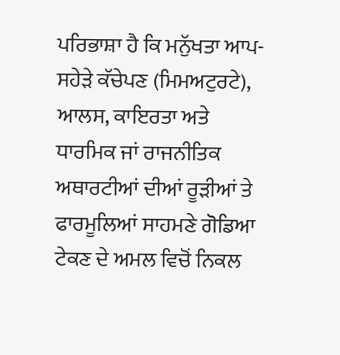ਪਰਿਭਾਸ਼ਾ ਹੈ ਕਿ ਮਨੁੱਖਤਾ ਆਪ-ਸਹੇੜੇ ਕੱਚੇਪਣ (ਮਿਮਅਟੁਰਟੇ), ਆਲਸ, ਕਾਇਰਤਾ ਅਤੇ ਧਾਰਮਿਕ ਜਾਂ ਰਾਜਨੀਤਿਕ ਅਥਾਰਟੀਆਂ ਦੀਆਂ ਰੂੜੀਆਂ ਤੇ ਫਾਰਮੂਲਿਆਂ ਸਾਹਮਣੇ ਗੋਡਿਆ ਟੇਕਣ ਦੇ ਅਮਲ ਵਿਚੋਂ ਨਿਕਲ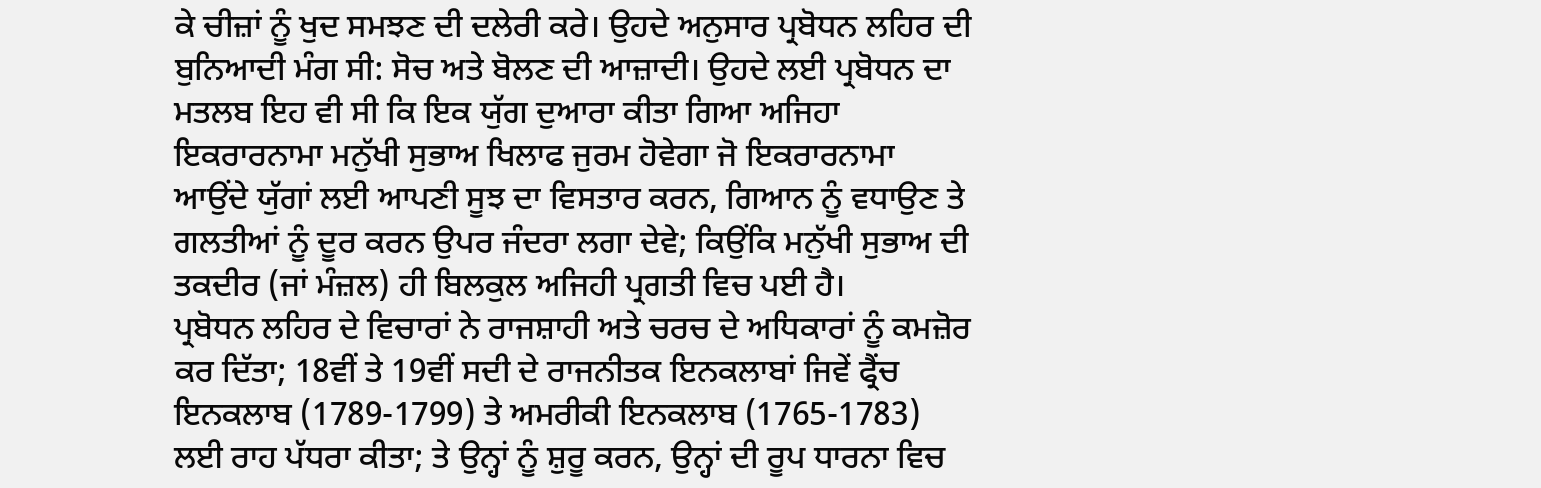ਕੇ ਚੀਜ਼ਾਂ ਨੂੰ ਖੁਦ ਸਮਝਣ ਦੀ ਦਲੇਰੀ ਕਰੇ। ਉਹਦੇ ਅਨੁਸਾਰ ਪ੍ਰਬੋਧਨ ਲਹਿਰ ਦੀ ਬੁਨਿਆਦੀ ਮੰਗ ਸੀ: ਸੋਚ ਅਤੇ ਬੋਲਣ ਦੀ ਆਜ਼ਾਦੀ। ਉਹਦੇ ਲਈ ਪ੍ਰਬੋਧਨ ਦਾ ਮਤਲਬ ਇਹ ਵੀ ਸੀ ਕਿ ਇਕ ਯੁੱਗ ਦੁਆਰਾ ਕੀਤਾ ਗਿਆ ਅਜਿਹਾ ਇਕਰਾਰਨਾਮਾ ਮਨੁੱਖੀ ਸੁਭਾਅ ਖਿਲਾਫ ਜੁਰਮ ਹੋਵੇਗਾ ਜੋ ਇਕਰਾਰਨਾਮਾ ਆਉਂਦੇ ਯੁੱਗਾਂ ਲਈ ਆਪਣੀ ਸੂਝ ਦਾ ਵਿਸਤਾਰ ਕਰਨ, ਗਿਆਨ ਨੂੰ ਵਧਾਉਣ ਤੇ ਗਲਤੀਆਂ ਨੂੰ ਦੂਰ ਕਰਨ ਉਪਰ ਜੰਦਰਾ ਲਗਾ ਦੇਵੇ; ਕਿਉਂਕਿ ਮਨੁੱਖੀ ਸੁਭਾਅ ਦੀ ਤਕਦੀਰ (ਜਾਂ ਮੰਜ਼ਲ) ਹੀ ਬਿਲਕੁਲ ਅਜਿਹੀ ਪ੍ਰਗਤੀ ਵਿਚ ਪਈ ਹੈ।
ਪ੍ਰਬੋਧਨ ਲਹਿਰ ਦੇ ਵਿਚਾਰਾਂ ਨੇ ਰਾਜਸ਼ਾਹੀ ਅਤੇ ਚਰਚ ਦੇ ਅਧਿਕਾਰਾਂ ਨੂੰ ਕਮਜ਼ੋਰ ਕਰ ਦਿੱਤਾ; 18ਵੀਂ ਤੇ 19ਵੀਂ ਸਦੀ ਦੇ ਰਾਜਨੀਤਕ ਇਨਕਲਾਬਾਂ ਜਿਵੇਂ ਫ੍ਰੈਂਚ ਇਨਕਲਾਬ (1789-1799) ਤੇ ਅਮਰੀਕੀ ਇਨਕਲਾਬ (1765-1783) ਲਈ ਰਾਹ ਪੱਧਰਾ ਕੀਤਾ; ਤੇ ਉਨ੍ਹਾਂ ਨੂੰ ਸ਼ੁਰੂ ਕਰਨ, ਉਨ੍ਹਾਂ ਦੀ ਰੂਪ ਧਾਰਨਾ ਵਿਚ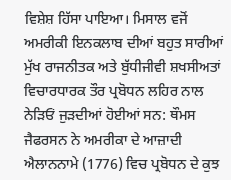ਵਿਸ਼ੇਸ਼ ਹਿੱਸਾ ਪਾਇਆ। ਮਿਸਾਲ ਵਜੋਂ ਅਮਰੀਕੀ ਇਨਕਲਾਬ ਦੀਆਂ ਬਹੁਤ ਸਾਰੀਆਂ ਮੁੱਖ ਰਾਜਨੀਤਕ ਅਤੇ ਬੁੱਧੀਜੀਵੀ ਸ਼ਖਸੀਅਤਾਂ ਵਿਚਾਰਧਾਰਕ ਤੌਰ ਪ੍ਰਬੋਧਨ ਲਹਿਰ ਨਾਲ ਨੇੜਿਓਂ ਜੁੜਦੀਆਂ ਹੋਈਆਂ ਸਨ: ਥੌਮਸ ਜੈਫਰਸਨ ਨੇ ਅਮਰੀਕਾ ਦੇ ਆਜ਼ਾਦੀ ਐਲਾਨਨਾਮੇ (1776) ਵਿਚ ਪ੍ਰਬੋਧਨ ਦੇ ਕੁਝ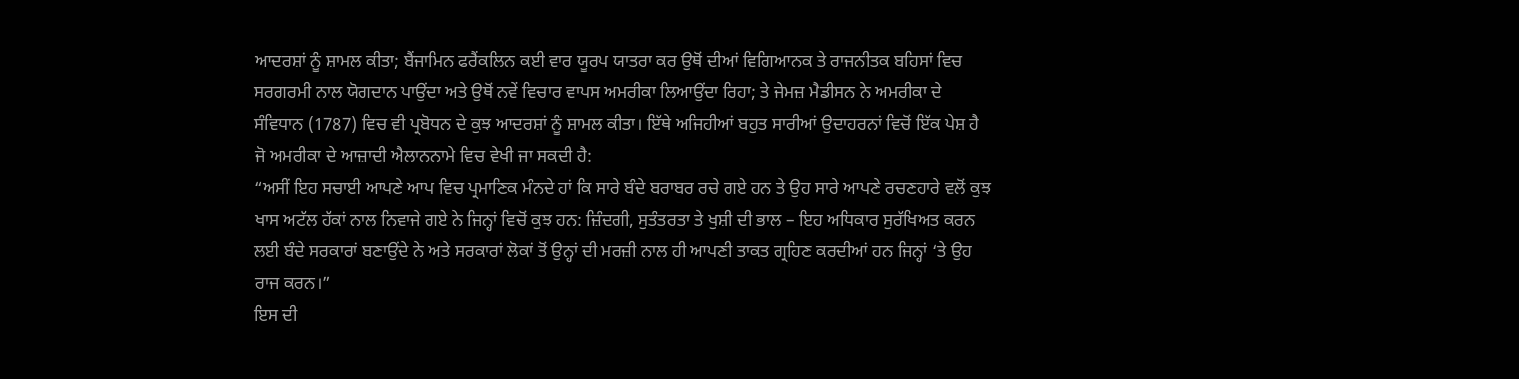ਆਦਰਸ਼ਾਂ ਨੂੰ ਸ਼ਾਮਲ ਕੀਤਾ; ਬੈਂਜਾਮਿਨ ਫਰੈਂਕਲਿਨ ਕਈ ਵਾਰ ਯੂਰਪ ਯਾਤਰਾ ਕਰ ਉਥੋਂ ਦੀਆਂ ਵਿਗਿਆਨਕ ਤੇ ਰਾਜਨੀਤਕ ਬਹਿਸਾਂ ਵਿਚ ਸਰਗਰਮੀ ਨਾਲ ਯੋਗਦਾਨ ਪਾਉਂਦਾ ਅਤੇ ਉਥੋਂ ਨਵੇਂ ਵਿਚਾਰ ਵਾਪਸ ਅਮਰੀਕਾ ਲਿਆਉਂਦਾ ਰਿਹਾ; ਤੇ ਜੇਮਜ਼ ਮੈਡੀਸਨ ਨੇ ਅਮਰੀਕਾ ਦੇ ਸੰਵਿਧਾਨ (1787) ਵਿਚ ਵੀ ਪ੍ਰਬੋਧਨ ਦੇ ਕੁਝ ਆਦਰਸ਼ਾਂ ਨੂੰ ਸ਼ਾਮਲ ਕੀਤਾ। ਇੱਥੇ ਅਜਿਹੀਆਂ ਬਹੁਤ ਸਾਰੀਆਂ ਉਦਾਹਰਨਾਂ ਵਿਚੋਂ ਇੱਕ ਪੇਸ਼ ਹੈ ਜੋ ਅਮਰੀਕਾ ਦੇ ਆਜ਼ਾਦੀ ਐਲਾਨਨਾਮੇ ਵਿਚ ਵੇਖੀ ਜਾ ਸਕਦੀ ਹੈ:
“ਅਸੀਂ ਇਹ ਸਚਾਈ ਆਪਣੇ ਆਪ ਵਿਚ ਪ੍ਰਮਾਣਿਕ ਮੰਨਦੇ ਹਾਂ ਕਿ ਸਾਰੇ ਬੰਦੇ ਬਰਾਬਰ ਰਚੇ ਗਏ ਹਨ ਤੇ ਉਹ ਸਾਰੇ ਆਪਣੇ ਰਚਣਹਾਰੇ ਵਲੋਂ ਕੁਝ ਖਾਸ ਅਟੱਲ ਹੱਕਾਂ ਨਾਲ ਨਿਵਾਜੇ ਗਏ ਨੇ ਜਿਨ੍ਹਾਂ ਵਿਚੋਂ ਕੁਝ ਹਨ: ਜ਼ਿੰਦਗੀ, ਸੁਤੰਤਰਤਾ ਤੇ ਖੁਸ਼ੀ ਦੀ ਭਾਲ – ਇਹ ਅਧਿਕਾਰ ਸੁਰੱਖਿਅਤ ਕਰਨ ਲਈ ਬੰਦੇ ਸਰਕਾਰਾਂ ਬਣਾਉਂਦੇ ਨੇ ਅਤੇ ਸਰਕਾਰਾਂ ਲੋਕਾਂ ਤੋਂ ਉਨ੍ਹਾਂ ਦੀ ਮਰਜ਼ੀ ਨਾਲ ਹੀ ਆਪਣੀ ਤਾਕਤ ਗ੍ਰਹਿਣ ਕਰਦੀਆਂ ਹਨ ਜਿਨ੍ਹਾਂ ‘ਤੇ ਉਹ ਰਾਜ ਕਰਨ।”
ਇਸ ਦੀ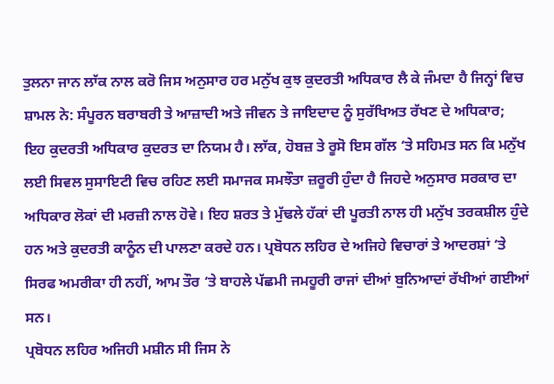ਤੁਲਨਾ ਜਾਨ ਲਾੱਕ ਨਾਲ ਕਰੋ ਜਿਸ ਅਨੁਸਾਰ ਹਰ ਮਨੁੱਖ ਕੁਝ ਕੁਦਰਤੀ ਅਧਿਕਾਰ ਲੈ ਕੇ ਜੰਮਦਾ ਹੈ ਜਿਨ੍ਹਾਂ ਵਿਚ ਸ਼ਾਮਲ ਨੇ: ਸੰਪੂਰਨ ਬਰਾਬਰੀ ਤੇ ਆਜ਼ਾਦੀ ਅਤੇ ਜੀਵਨ ਤੇ ਜਾਇਦਾਦ ਨੂੰ ਸੁਰੱਖਿਅਤ ਰੱਖਣ ਦੇ ਅਧਿਕਾਰ; ਇਹ ਕੁਦਰਤੀ ਅਧਿਕਾਰ ਕੁਦਰਤ ਦਾ ਨਿਯਮ ਹੈ। ਲਾੱਕ, ਹੋਬਜ਼ ਤੇ ਰੂਸੋ ਇਸ ਗੱਲ ‘ਤੇ ਸਹਿਮਤ ਸਨ ਕਿ ਮਨੁੱਖ ਲਈ ਸਿਵਲ ਸੁਸਾਇਟੀ ਵਿਚ ਰਹਿਣ ਲਈ ਸਮਾਜਕ ਸਮਝੌਤਾ ਜ਼ਰੂਰੀ ਹੁੰਦਾ ਹੈ ਜਿਹਦੇ ਅਨੁਸਾਰ ਸਰਕਾਰ ਦਾ ਅਧਿਕਾਰ ਲੋਕਾਂ ਦੀ ਮਰਜ਼ੀ ਨਾਲ ਹੋਵੇ। ਇਹ ਸ਼ਰਤ ਤੇ ਮੁੱਢਲੇ ਹੱਕਾਂ ਦੀ ਪੂਰਤੀ ਨਾਲ ਹੀ ਮਨੁੱਖ ਤਰਕਸ਼ੀਲ ਹੁੰਦੇ ਹਨ ਅਤੇ ਕੁਦਰਤੀ ਕਾਨੂੰਨ ਦੀ ਪਾਲਣਾ ਕਰਦੇ ਹਨ। ਪ੍ਰਬੋਧਨ ਲਹਿਰ ਦੇ ਅਜਿਹੇ ਵਿਚਾਰਾਂ ਤੇ ਆਦਰਸ਼ਾਂ ‘ਤੇ ਸਿਰਫ ਅਮਰੀਕਾ ਹੀ ਨਹੀਂ, ਆਮ ਤੌਰ ‘ਤੇ ਬਾਹਲੇ ਪੱਛਮੀ ਜਮਹੂਰੀ ਰਾਜਾਂ ਦੀਆਂ ਬੁਨਿਆਦਾਂ ਰੱਖੀਆਂ ਗਈਆਂ ਸਨ।
ਪ੍ਰਬੋਧਨ ਲਹਿਰ ਅਜਿਹੀ ਮਸ਼ੀਨ ਸੀ ਜਿਸ ਨੇ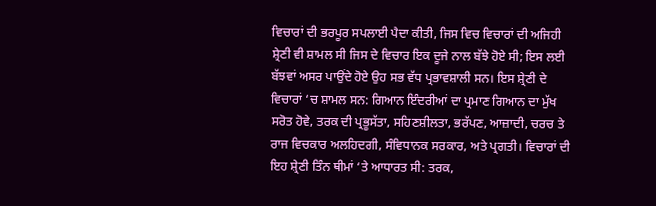ਵਿਚਾਰਾਂ ਦੀ ਭਰਪੂਰ ਸਪਲਾਈ ਪੈਦਾ ਕੀਤੀ, ਜਿਸ ਵਿਚ ਵਿਚਾਰਾਂ ਦੀ ਅਜਿਹੀ ਸ਼੍ਰੇਣੀ ਵੀ ਸ਼ਾਮਲ ਸੀ ਜਿਸ ਦੇ ਵਿਚਾਰ ਇਕ ਦੂਜੇ ਨਾਲ ਬੱਝੇ ਹੋਏ ਸੀ; ਇਸ ਲਈ ਬੱਝਵਾਂ ਅਸਰ ਪਾਉਂਦੇ ਹੋਏ ਉਹ ਸਭ ਵੱਧ ਪ੍ਰਭਾਵਸ਼ਾਲੀ ਸਨ। ਇਸ ਸ਼੍ਰੇਣੀ ਦੇ ਵਿਚਾਰਾਂ ‘ਚ ਸ਼ਾਮਲ ਸਨ: ਗਿਆਨ ਇੰਦਰੀਆਂ ਦਾ ਪ੍ਰਮਾਣ ਗਿਆਨ ਦਾ ਮੁੱਖ ਸਰੋਤ ਹੋਵੇ, ਤਰਕ ਦੀ ਪ੍ਰਭੂਸੱਤਾ, ਸਹਿਣਸ਼ੀਲਤਾ, ਭਰੱਪਣ, ਆਜ਼ਾਦੀ, ਚਰਚ ਤੇ ਰਾਜ ਵਿਚਕਾਰ ਅਲਹਿਦਗੀ, ਸੰਵਿਧਾਨਕ ਸਰਕਾਰ, ਅਤੇ ਪ੍ਰਗਤੀ। ਵਿਚਾਰਾਂ ਦੀ ਇਹ ਸ਼੍ਰੇਣੀ ਤਿੰਨ ਥੀਮਾਂ ‘ਤੇ ਆਧਾਰਤ ਸੀ: ਤਰਕ,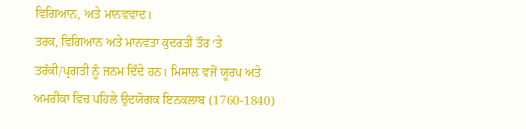ਵਿਗਿਆਨ, ਅਤੇ ਮਾਨਵਵਾਦ।
ਤਰਕ, ਵਿਗਿਆਨ ਅਤੇ ਮਾਨਵਤਾ ਕੁਦਰਤੀ ਤੌਰ ‘ਤੇ ਤਰੱਕੀ/ਪ੍ਰਗਤੀ ਨੂੰ ਜਨਮ ਦਿੰਦੇ ਹਨ। ਮਿਸਾਲ ਵਜੋਂ ਯੂਰਪ ਅਤੇ ਅਮਰੀਕਾ ਵਿਚ ਪਹਿਲੇ ਉਦਯੋਗਕ ਇਨਕਲਾਬ (1760-1840)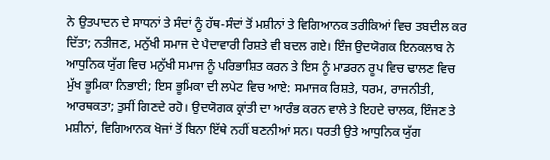ਨੇ ਉਤਪਾਦਨ ਦੇ ਸਾਧਨਾਂ ਤੇ ਸੰਦਾਂ ਨੂੰ ਹੱਥ-ਸੰਦਾਂ ਤੋਂ ਮਸ਼ੀਨਾਂ ਤੇ ਵਿਗਿਆਨਕ ਤਰੀਕਿਆਂ ਵਿਚ ਤਬਦੀਲ ਕਰ ਦਿੱਤਾ; ਨਤੀਜਣ, ਮਨੁੱਖੀ ਸਮਾਜ ਦੇ ਪੈਦਾਵਾਰੀ ਰਿਸ਼ਤੇ ਵੀ ਬਦਲ ਗਏ। ਇੰਜ ਉਦਯੋਗਕ ਇਨਕਲਾਬ ਨੇ ਆਧੁਨਿਕ ਯੁੱਗ ਵਿਚ ਮਨੁੱਖੀ ਸਮਾਜ ਨੂੰ ਪਰਿਭਾਸ਼ਿਤ ਕਰਨ ਤੇ ਇਸ ਨੂੰ ਮਾਡਰਨ ਰੂਪ ਵਿਚ ਢਾਲਣ ਵਿਚ ਮੁੱਖ ਭੂਮਿਕਾ ਨਿਭਾਈ; ਇਸ ਭੂਮਿਕਾ ਦੀ ਲਪੇਟ ਵਿਚ ਆਏ: ਸਮਾਜਕ ਰਿਸ਼ਤੇ, ਧਰਮ, ਰਾਜਨੀਤੀ, ਆਰਥਕਤਾ; ਤੁਸੀਂ ਗਿਣਦੇ ਰਹੋ। ਉਦਯੋਗਕ ਕ੍ਰਾਂਤੀ ਦਾ ਆਰੰਭ ਕਰਨ ਵਾਲੇ ਤੇ ਇਹਦੇ ਚਾਲਕ, ਇੰਜਣ ਤੇ ਮਸ਼ੀਨਾਂ, ਵਿਗਿਆਨਕ ਖੋਜਾਂ ਤੋਂ ਬਿਨਾ ਇੱਥੇ ਨਹੀਂ ਬਣਨੀਆਂ ਸਨ। ਧਰਤੀ ਉਤੇ ਆਧੁਨਿਕ ਯੁੱਗ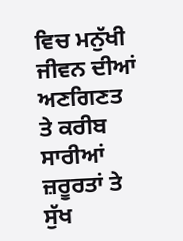ਵਿਚ ਮਨੁੱਖੀ ਜੀਵਨ ਦੀਆਂ ਅਣਗਿਣਤ ਤੇ ਕਰੀਬ ਸਾਰੀਆਂ ਜ਼ਰੂਰਤਾਂ ਤੇ ਸੁੱਖ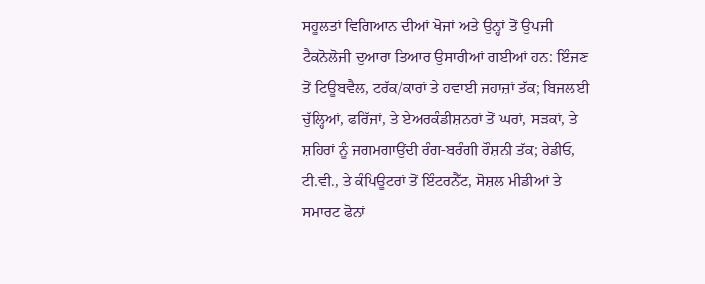ਸਹੂਲਤਾਂ ਵਿਗਿਆਨ ਦੀਆਂ ਖੋਜਾਂ ਅਤੇ ਉਨ੍ਹਾਂ ਤੋਂ ਉਪਜੀ ਟੈਕਨੋਲੋਜੀ ਦੁਆਰਾ ਤਿਆਰ ਉਸਾਰੀਆਂ ਗਈਆਂ ਹਨ: ਇੰਜਣ ਤੋਂ ਟਿਊਬਵੈਲ, ਟਰੱਕ/ਕਾਰਾਂ ਤੇ ਹਵਾਈ ਜਹਾਜ਼ਾਂ ਤੱਕ; ਬਿਜਲਈ ਚੁੱਲ੍ਹਿਆਂ, ਫਰਿੱਜਾਂ, ਤੇ ਏਅਰਕੰਡੀਸ਼ਨਰਾਂ ਤੋਂ ਘਰਾਂ, ਸੜਕਾਂ, ਤੇ ਸ਼ਹਿਰਾਂ ਨੂੰ ਜਗਮਗਾਉਂਦੀ ਰੰਗ-ਬਰੰਗੀ ਰੌਸ਼ਨੀ ਤੱਕ; ਰੇਡੀਓ, ਟੀ.ਵੀ., ਤੇ ਕੰਪਿਊਟਰਾਂ ਤੋਂ ਇੰਟਰਨੈੱਟ, ਸੋਸ਼ਲ ਮੀਡੀਆਂ ਤੇ ਸਮਾਰਟ ਫੋਨਾਂ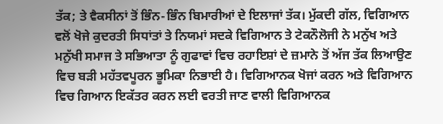ਤੱਕ; ਤੇ ਵੈਕਸੀਨਾਂ ਤੋਂ ਭਿੰਨ-ਭਿੰਨ ਬਿਮਾਰੀਆਂ ਦੇ ਇਲਾਜਾਂ ਤੱਕ। ਮੁੱਕਦੀ ਗੱਲ, ਵਿਗਿਆਨ ਵਲੋਂ ਖੋਜੇ ਕੁਦਰਤੀ ਸਿਧਾਂਤਾਂ ਤੇ ਨਿਯਮਾਂ ਸਦਕੇ ਵਿਗਿਆਨ ਤੇ ਟੇਕਨੌਲੋਜੀ ਨੇ ਮਨੁੱਖ ਅਤੇ ਮਨੁੱਖੀ ਸਮਾਜ ਤੇ ਸਭਿਆਤਾ ਨੂੰ ਗੁਫਾਵਾਂ ਵਿਚ ਰਹਾਇਸ਼ਾਂ ਦੇ ਜ਼ਮਾਨੇ ਤੋਂ ਅੱਜ ਤੱਕ ਲਿਆਉਣ ਵਿਚ ਬੜੀ ਮਹੱਤਵਪੂਰਨ ਭੂਮਿਕਾ ਨਿਭਾਈ ਹੈ। ਵਿਗਿਆਨਕ ਖੋਜਾਂ ਕਰਨ ਅਤੇ ਵਿਗਿਆਨ ਵਿਚ ਗਿਆਨ ਇਕੱਤਰ ਕਰਨ ਲਈ ਵਰਤੀ ਜਾਣ ਵਾਲੀ ਵਿਗਿਆਨਕ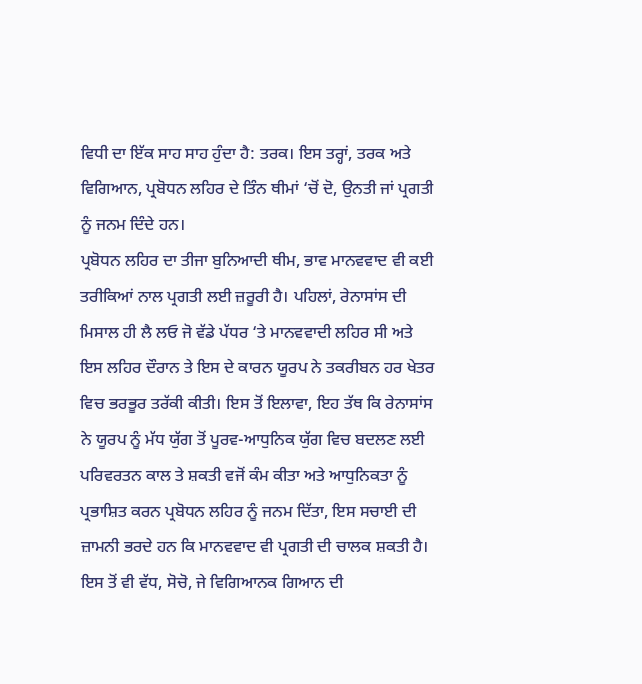ਵਿਧੀ ਦਾ ਇੱਕ ਸਾਹ ਸਾਹ ਹੁੰਦਾ ਹੈ: ਤਰਕ। ਇਸ ਤਰ੍ਹਾਂ, ਤਰਕ ਅਤੇ ਵਿਗਿਆਨ, ਪ੍ਰਬੋਧਨ ਲਹਿਰ ਦੇ ਤਿੰਨ ਥੀਮਾਂ ‘ਚੋਂ ਦੋ, ਉਨਤੀ ਜਾਂ ਪ੍ਰਗਤੀ ਨੂੰ ਜਨਮ ਦਿੰਦੇ ਹਨ।
ਪ੍ਰਬੋਧਨ ਲਹਿਰ ਦਾ ਤੀਜਾ ਬੁਨਿਆਦੀ ਥੀਮ, ਭਾਵ ਮਾਨਵਵਾਦ ਵੀ ਕਈ ਤਰੀਕਿਆਂ ਨਾਲ ਪ੍ਰਗਤੀ ਲਈ ਜ਼ਰੂਰੀ ਹੈ। ਪਹਿਲਾਂ, ਰੇਨਾਸਾਂਸ ਦੀ ਮਿਸਾਲ ਹੀ ਲੈ ਲਓ ਜੋ ਵੱਡੇ ਪੱਧਰ ‘ਤੇ ਮਾਨਵਵਾਦੀ ਲਹਿਰ ਸੀ ਅਤੇ ਇਸ ਲਹਿਰ ਦੌਰਾਨ ਤੇ ਇਸ ਦੇ ਕਾਰਨ ਯੂਰਪ ਨੇ ਤਕਰੀਬਨ ਹਰ ਖੇਤਰ ਵਿਚ ਭਰਭੂਰ ਤਰੱਕੀ ਕੀਤੀ। ਇਸ ਤੋਂ ਇਲਾਵਾ, ਇਹ ਤੱਥ ਕਿ ਰੇਨਾਸਾਂਸ ਨੇ ਯੂਰਪ ਨੂੰ ਮੱਧ ਯੁੱਗ ਤੋਂ ਪੂਰਵ-ਆਧੁਨਿਕ ਯੁੱਗ ਵਿਚ ਬਦਲਣ ਲਈ ਪਰਿਵਰਤਨ ਕਾਲ ਤੇ ਸ਼ਕਤੀ ਵਜੋਂ ਕੰਮ ਕੀਤਾ ਅਤੇ ਆਧੁਨਿਕਤਾ ਨੂੰ ਪ੍ਰਭਾਸ਼ਿਤ ਕਰਨ ਪ੍ਰਬੋਧਨ ਲਹਿਰ ਨੂੰ ਜਨਮ ਦਿੱਤਾ, ਇਸ ਸਚਾਈ ਦੀ ਜ਼ਾਮਨੀ ਭਰਦੇ ਹਨ ਕਿ ਮਾਨਵਵਾਦ ਵੀ ਪ੍ਰਗਤੀ ਦੀ ਚਾਲਕ ਸ਼ਕਤੀ ਹੈ। ਇਸ ਤੋਂ ਵੀ ਵੱਧ, ਸੋਚੋ, ਜੇ ਵਿਗਿਆਨਕ ਗਿਆਨ ਦੀ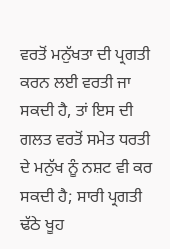ਵਰਤੋਂ ਮਨੁੱਖਤਾ ਦੀ ਪ੍ਰਗਤੀ ਕਰਨ ਲਈ ਵਰਤੀ ਜਾ ਸਕਦੀ ਹੈ, ਤਾਂ ਇਸ ਦੀ ਗਲਤ ਵਰਤੋਂ ਸਮੇਤ ਧਰਤੀ ਦੇ ਮਨੁੱਖ ਨੂੰ ਨਸ਼ਟ ਵੀ ਕਰ ਸਕਦੀ ਹੈ; ਸਾਰੀ ਪ੍ਰਗਤੀ ਢੱਠੇ ਖੂਹ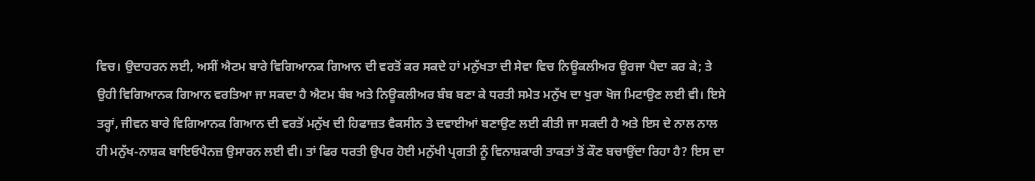ਵਿਚ। ਉਦਾਹਰਨ ਲਈ, ਅਸੀਂ ਐਟਮ ਬਾਰੇ ਵਿਗਿਆਨਕ ਗਿਆਨ ਦੀ ਵਰਤੋਂ ਕਰ ਸਕਦੇ ਹਾਂ ਮਨੁੱਖਤਾ ਦੀ ਸੇਵਾ ਵਿਚ ਨਿਊਕਲੀਅਰ ਊਰਜਾ ਪੈਦਾ ਕਰ ਕੇ; ਤੇ ਉਹੀ ਵਿਗਿਆਨਕ ਗਿਆਨ ਵਰਤਿਆ ਜਾ ਸਕਦਾ ਹੈ ਐਟਮ ਬੰਬ ਅਤੇ ਨਿਊਕਲੀਅਰ ਬੰਬ ਬਣਾ ਕੇ ਧਰਤੀ ਸਮੇਤ ਮਨੁੱਖ ਦਾ ਖੁਰਾ ਖੋਜ ਮਿਟਾਉਣ ਲਈ ਵੀ। ਇਸੇ ਤਰ੍ਹਾਂ, ਜੀਵਨ ਬਾਰੇ ਵਿਗਿਆਨਕ ਗਿਆਨ ਦੀ ਵਰਤੋਂ ਮਨੁੱਖ ਦੀ ਹਿਫਾਜ਼ਤ ਵੈਕਸੀਨ ਤੇ ਦਵਾਈਆਂ ਬਣਾਉਣ ਲਈ ਕੀਤੀ ਜਾ ਸਕਦੀ ਹੈ ਅਤੇ ਇਸ ਦੇ ਨਾਲ ਨਾਲ ਹੀ ਮਨੁੱਖ-ਨਾਸ਼ਕ ਬਾਇਓਪੈਨਜ਼ ਉਸਾਰਨ ਲਈ ਵੀ। ਤਾਂ ਫਿਰ ਧਰਤੀ ਉਪਰ ਹੋਈ ਮਨੁੱਖੀ ਪ੍ਰਗਤੀ ਨੂੰ ਵਿਨਾਸ਼ਕਾਰੀ ਤਾਕਤਾਂ ਤੋਂ ਕੌਣ ਬਚਾਉਂਦਾ ਰਿਹਾ ਹੈ? ਇਸ ਦਾ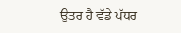ਉਤਰ ਹੈ ਵੱਡੇ ਪੱਧਰ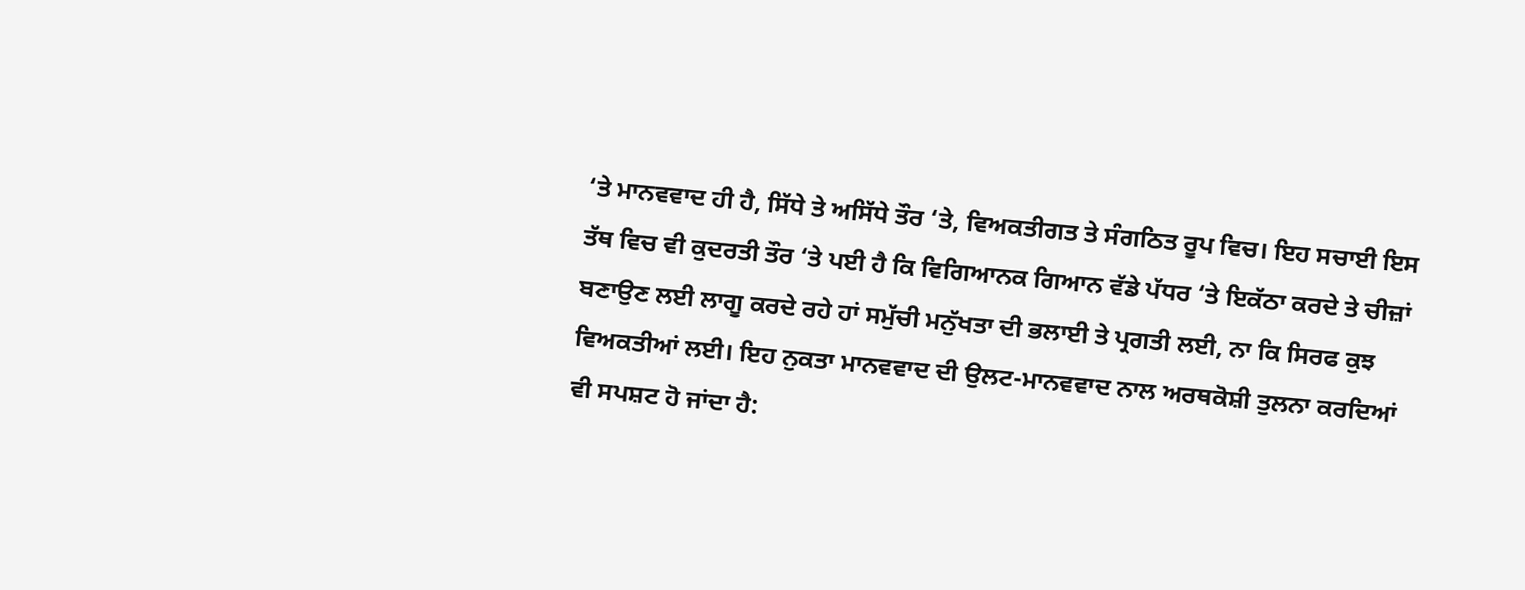‘ਤੇ ਮਾਨਵਵਾਦ ਹੀ ਹੈ, ਸਿੱਧੇ ਤੇ ਅਸਿੱਧੇ ਤੌਰ ‘ਤੇ, ਵਿਅਕਤੀਗਤ ਤੇ ਸੰਗਠਿਤ ਰੂਪ ਵਿਚ। ਇਹ ਸਚਾਈ ਇਸ ਤੱਥ ਵਿਚ ਵੀ ਕੁਦਰਤੀ ਤੌਰ ‘ਤੇ ਪਈ ਹੈ ਕਿ ਵਿਗਿਆਨਕ ਗਿਆਨ ਵੱਡੇ ਪੱਧਰ ‘ਤੇ ਇਕੱਠਾ ਕਰਦੇ ਤੇ ਚੀਜ਼ਾਂ ਬਣਾਉਣ ਲਈ ਲਾਗੂ ਕਰਦੇ ਰਹੇ ਹਾਂ ਸਮੁੱਚੀ ਮਨੁੱਖਤਾ ਦੀ ਭਲਾਈ ਤੇ ਪ੍ਰਗਤੀ ਲਈ, ਨਾ ਕਿ ਸਿਰਫ ਕੁਝ ਵਿਅਕਤੀਆਂ ਲਈ। ਇਹ ਨੁਕਤਾ ਮਾਨਵਵਾਦ ਦੀ ਉਲਟ-ਮਾਨਵਵਾਦ ਨਾਲ ਅਰਥਕੋਸ਼ੀ ਤੁਲਨਾ ਕਰਦਿਆਂ ਵੀ ਸਪਸ਼ਟ ਹੋ ਜਾਂਦਾ ਹੈ: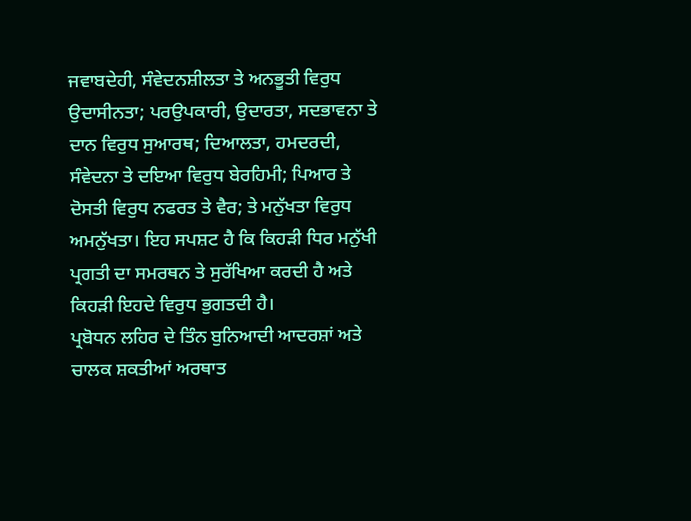ਜਵਾਬਦੇਹੀ, ਸੰਵੇਦਨਸ਼ੀਲਤਾ ਤੇ ਅਨਭੂਤੀ ਵਿਰੁਧ ਉਦਾਸੀਨਤਾ; ਪਰਉਪਕਾਰੀ, ਉਦਾਰਤਾ, ਸਦਭਾਵਨਾ ਤੇ ਦਾਨ ਵਿਰੁਧ ਸੁਆਰਥ; ਦਿਆਲਤਾ, ਹਮਦਰਦੀ, ਸੰਵੇਦਨਾ ਤੇ ਦਇਆ ਵਿਰੁਧ ਬੇਰਹਿਮੀ; ਪਿਆਰ ਤੇ ਦੋਸਤੀ ਵਿਰੁਧ ਨਫਰਤ ਤੇ ਵੈਰ; ਤੇ ਮਨੁੱਖਤਾ ਵਿਰੁਧ ਅਮਨੁੱਖਤਾ। ਇਹ ਸਪਸ਼ਟ ਹੈ ਕਿ ਕਿਹੜੀ ਧਿਰ ਮਨੁੱਖੀ ਪ੍ਰਗਤੀ ਦਾ ਸਮਰਥਨ ਤੇ ਸੁਰੱਖਿਆ ਕਰਦੀ ਹੈ ਅਤੇ ਕਿਹੜੀ ਇਹਦੇ ਵਿਰੁਧ ਭੁਗਤਦੀ ਹੈ।
ਪ੍ਰਬੋਧਨ ਲਹਿਰ ਦੇ ਤਿੰਨ ਬੁਨਿਆਦੀ ਆਦਰਸ਼ਾਂ ਅਤੇ ਚਾਲਕ ਸ਼ਕਤੀਆਂ ਅਰਥਾਤ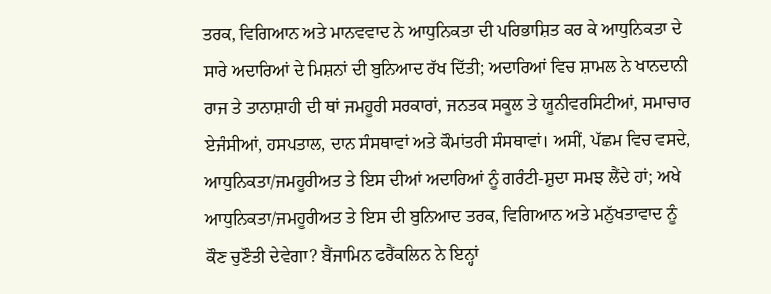ਤਰਕ, ਵਿਗਿਆਨ ਅਤੇ ਮਾਨਵਵਾਦ ਨੇ ਆਧੁਨਿਕਤਾ ਦੀ ਪਰਿਭਾਸ਼ਿਤ ਕਰ ਕੇ ਆਧੁਨਿਕਤਾ ਦੇ ਸਾਰੇ ਅਦਾਰਿਆਂ ਦੇ ਮਿਸ਼ਨਾਂ ਦੀ ਬੁਨਿਆਦ ਰੱਖ ਦਿੱਤੀ; ਅਦਾਰਿਆਂ ਵਿਚ ਸ਼ਾਮਲ ਨੇ ਖਾਨਦਾਨੀ ਰਾਜ ਤੇ ਤਾਨਾਸ਼ਾਹੀ ਦੀ ਥਾਂ ਜਮਹੂਰੀ ਸਰਕਾਰਾਂ, ਜਨਤਕ ਸਕੂਲ ਤੇ ਯੂਨੀਵਰਸਿਟੀਆਂ, ਸਮਾਚਾਰ ਏਜੰਸੀਆਂ, ਹਸਪਤਾਲ, ਦਾਨ ਸੰਸਥਾਵਾਂ ਅਤੇ ਕੌਮਾਂਤਰੀ ਸੰਸਥਾਵਾਂ। ਅਸੀਂ, ਪੱਛਮ ਵਿਚ ਵਸਦੇ, ਆਧੁਨਿਕਤਾ/ਜਮਹੂਰੀਅਤ ਤੇ ਇਸ ਦੀਆਂ ਅਦਾਰਿਆਂ ਨੂੰ ਗਰੰਟੀ-ਸ਼ੁਦਾ ਸਮਝ ਲੈਂਦੇ ਹਾਂ; ਅਖੇ ਆਧੁਨਿਕਤਾ/ਜਮਹੂਰੀਅਤ ਤੇ ਇਸ ਦੀ ਬੁਨਿਆਦ ਤਰਕ, ਵਿਗਿਆਨ ਅਤੇ ਮਨੁੱਖਤਾਵਾਦ ਨੂੰ ਕੌਣ ਚੁਣੌਤੀ ਦੇਵੇਗਾ? ਬੈਂਜਾਮਿਨ ਫਰੈਂਕਲਿਨ ਨੇ ਇਨ੍ਹਾਂ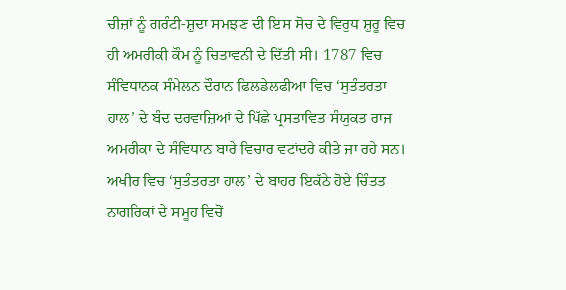ਚੀਜ਼ਾਂ ਨੂੰ ਗਰੰਟੀ-ਸ਼ੁਦਾ ਸਮਝਣ ਦੀ ਇਸ ਸੋਚ ਦੇ ਵਿਰੁਧ ਸ਼ੁਰੂ ਵਿਚ ਹੀ ਅਮਰੀਕੀ ਕੌਮ ਨੂੰ ਚਿਤਾਵਨੀ ਦੇ ਦਿੱਤੀ ਸੀ। 1787 ਵਿਚ ਸੰਵਿਧਾਨਕ ਸੰਮੇਲਨ ਦੌਰਾਨ ਫਿਲਡੇਲਫੀਆ ਵਿਚ ‘ਸੁਤੰਤਰਤਾ ਹਾਲ’ ਦੇ ਬੰਦ ਦਰਵਾਜ਼ਿਆਂ ਦੇ ਪਿੱਛੇ ਪ੍ਰਸਤਾਵਿਤ ਸੰਯੁਕਤ ਰਾਜ ਅਮਰੀਕਾ ਦੇ ਸੰਵਿਧਾਨ ਬਾਰੇ ਵਿਚਾਰ ਵਟਾਂਦਰੇ ਕੀਤੇ ਜਾ ਰਹੇ ਸਨ। ਅਖੀਰ ਵਿਚ ‘ਸੁਤੰਤਰਤਾ ਹਾਲ’ ਦੇ ਬਾਹਰ ਇਕੱਠੇ ਹੋਏ ਚਿੰਤਤ ਨਾਗਰਿਕਾਂ ਦੇ ਸਮੂਹ ਵਿਚੋਂ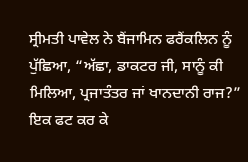ਸ੍ਰੀਮਤੀ ਪਾਵੇਲ ਨੇ ਬੈਂਜਾਮਿਨ ਫਰੈਂਕਲਿਨ ਨੂੰ ਪੁੱਛਿਆ, “ਅੱਛਾ, ਡਾਕਟਰ ਜੀ, ਸਾਨੂੰ ਕੀ ਮਿਲਿਆ, ਪ੍ਰਜਾਤੰਤਰ ਜਾਂ ਖਾਨਦਾਨੀ ਰਾਜ?” ਇਕ ਫਟ ਕਰ ਕੇ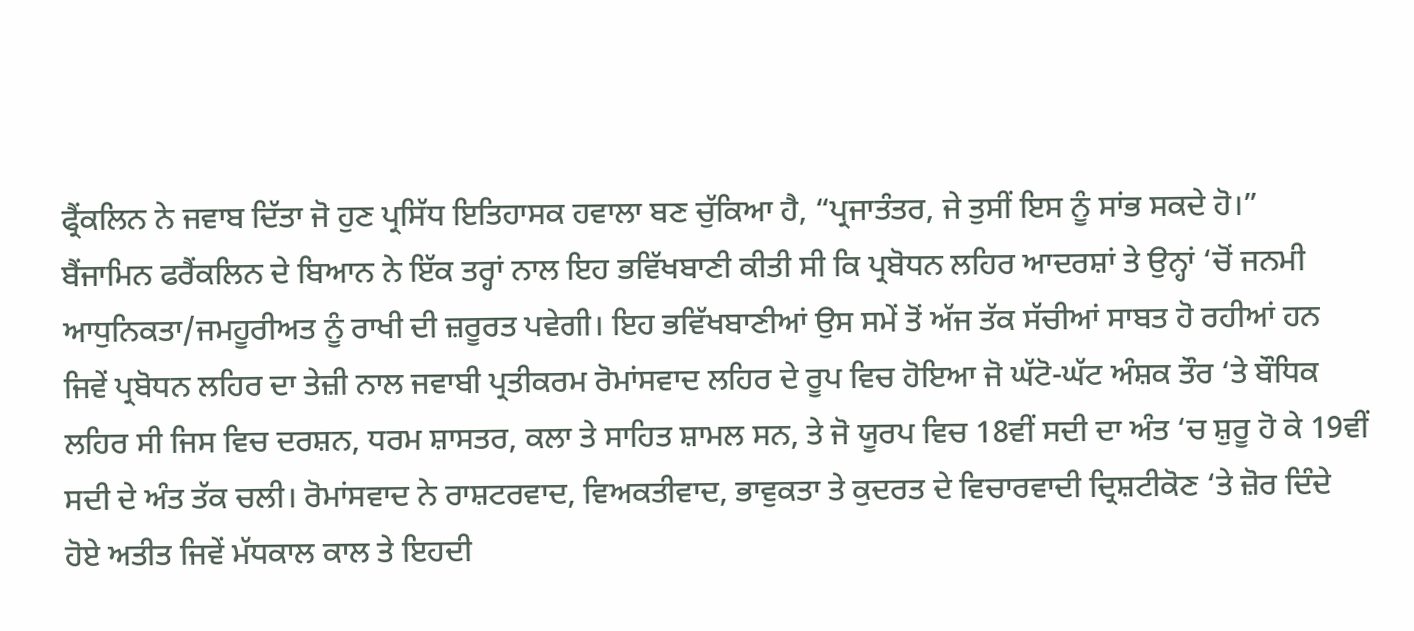ਫ੍ਰੈਂਕਲਿਨ ਨੇ ਜਵਾਬ ਦਿੱਤਾ ਜੋ ਹੁਣ ਪ੍ਰਸਿੱਧ ਇਤਿਹਾਸਕ ਹਵਾਲਾ ਬਣ ਚੁੱਕਿਆ ਹੈ, “ਪ੍ਰਜਾਤੰਤਰ, ਜੇ ਤੁਸੀਂ ਇਸ ਨੂੰ ਸਾਂਭ ਸਕਦੇ ਹੋ।”
ਬੈਂਜਾਮਿਨ ਫਰੈਂਕਲਿਨ ਦੇ ਬਿਆਨ ਨੇ ਇੱਕ ਤਰ੍ਹਾਂ ਨਾਲ ਇਹ ਭਵਿੱਖਬਾਣੀ ਕੀਤੀ ਸੀ ਕਿ ਪ੍ਰਬੋਧਨ ਲਹਿਰ ਆਦਰਸ਼ਾਂ ਤੇ ਉਨ੍ਹਾਂ ‘ਚੋਂ ਜਨਮੀ ਆਧੁਨਿਕਤਾ/ਜਮਹੂਰੀਅਤ ਨੂੰ ਰਾਖੀ ਦੀ ਜ਼ਰੂਰਤ ਪਵੇਗੀ। ਇਹ ਭਵਿੱਖਬਾਣੀਆਂ ਉਸ ਸਮੇਂ ਤੋਂ ਅੱਜ ਤੱਕ ਸੱਚੀਆਂ ਸਾਬਤ ਹੋ ਰਹੀਆਂ ਹਨ ਜਿਵੇਂ ਪ੍ਰਬੋਧਨ ਲਹਿਰ ਦਾ ਤੇਜ਼ੀ ਨਾਲ ਜਵਾਬੀ ਪ੍ਰਤੀਕਰਮ ਰੋਮਾਂਸਵਾਦ ਲਹਿਰ ਦੇ ਰੂਪ ਵਿਚ ਹੋਇਆ ਜੋ ਘੱਟੋ-ਘੱਟ ਅੰਸ਼ਕ ਤੌਰ ‘ਤੇ ਬੌਧਿਕ ਲਹਿਰ ਸੀ ਜਿਸ ਵਿਚ ਦਰਸ਼ਨ, ਧਰਮ ਸ਼ਾਸਤਰ, ਕਲਾ ਤੇ ਸਾਹਿਤ ਸ਼ਾਮਲ ਸਨ, ਤੇ ਜੋ ਯੂਰਪ ਵਿਚ 18ਵੀਂ ਸਦੀ ਦਾ ਅੰਤ ‘ਚ ਸ਼ੁਰੂ ਹੋ ਕੇ 19ਵੀਂ ਸਦੀ ਦੇ ਅੰਤ ਤੱਕ ਚਲੀ। ਰੋਮਾਂਸਵਾਦ ਨੇ ਰਾਸ਼ਟਰਵਾਦ, ਵਿਅਕਤੀਵਾਦ, ਭਾਵੁਕਤਾ ਤੇ ਕੁਦਰਤ ਦੇ ਵਿਚਾਰਵਾਦੀ ਦ੍ਰਿਸ਼ਟੀਕੋਣ ‘ਤੇ ਜ਼ੋਰ ਦਿੰਦੇ ਹੋਏ ਅਤੀਤ ਜਿਵੇਂ ਮੱਧਕਾਲ ਕਾਲ ਤੇ ਇਹਦੀ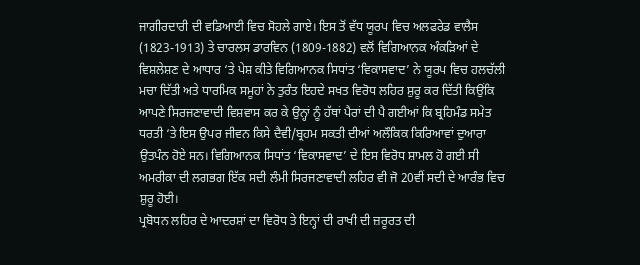ਜਾਗੀਰਦਾਰੀ ਦੀ ਵਡਿਆਈ ਵਿਚ ਸੋਹਲੇ ਗਾਏ। ਇਸ ਤੋਂ ਵੱਧ ਯੂਰਪ ਵਿਚ ਅਲਫਰੇਡ ਵਾਲੈਸ (1823-1913) ਤੇ ਚਾਰਲਸ ਡਾਰਵਿਨ (1809-1882) ਵਲੋਂ ਵਿਗਿਆਨਕ ਅੰਕੜਿਆਂ ਦੇ ਵਿਸ਼ਲੇਸ਼ਣ ਦੇ ਆਧਾਰ ‘ਤੇ ਪੇਸ਼ ਕੀਤੇ ਵਿਗਿਆਨਕ ਸਿਧਾਂਤ ‘ਵਿਕਾਸਵਾਦ’ ਨੇ ਯੂਰਪ ਵਿਚ ਹਲਚੱਲੀ ਮਚਾ ਦਿੱਤੀ ਅਤੇ ਧਾਰਮਿਕ ਸਮੂਹਾਂ ਨੇ ਤੁਰੰਤ ਇਹਦੇ ਸਖਤ ਵਿਰੋਧ ਲਹਿਰ ਸ਼ੁਰੂ ਕਰ ਦਿੱਤੀ ਕਿਉਂਕਿ ਆਪਣੇ ਸਿਰਜਣਾਵਾਦੀ ਵਿਸ਼ਵਾਸ ਕਰ ਕੇ ਉਨ੍ਹਾਂ ਨੂੰ ਹੱਥਾਂ ਪੈਰਾਂ ਦੀ ਪੈ ਗਈਆਂ ਕਿ ਬ੍ਰਹਿਮੰਡ ਸਮੇਤ ਧਰਤੀ ‘ਤੇ ਇਸ ਉਪਰ ਜੀਵਨ ਕਿਸੇ ਦੈਵੀ/ਬ੍ਰਹਮ ਸਕਤੀ ਦੀਆਂ ਅਲੌਕਿਕ ਕਿਰਿਆਵਾਂ ਦੁਆਰਾ ਉਤਪੰਨ ਹੋਏ ਸਨ। ਵਿਗਿਆਨਕ ਸਿਧਾਂਤ ‘ਵਿਕਾਸਵਾਦ’ ਦੇ ਇਸ ਵਿਰੋਧ ਸ਼ਾਮਲ ਹੋ ਗਈ ਸੀ ਅਮਰੀਕਾ ਦੀ ਲਗਭਗ ਇੱਕ ਸਦੀ ਲੰਮੀ ਸਿਰਜਣਾਵਾਦੀ ਲਹਿਰ ਵੀ ਜੋ 20ਵੀਂ ਸਦੀ ਦੇ ਆਰੰਭ ਵਿਚ ਸ਼ੁਰੂ ਹੋਈ।
ਪ੍ਰਬੋਧਨ ਲਹਿਰ ਦੇ ਆਦਰਸ਼ਾਂ ਦਾ ਵਿਰੋਧ ਤੇ ਇਨ੍ਹਾਂ ਦੀ ਰਾਖੀ ਦੀ ਜ਼ਰੂਰਤ ਦੀ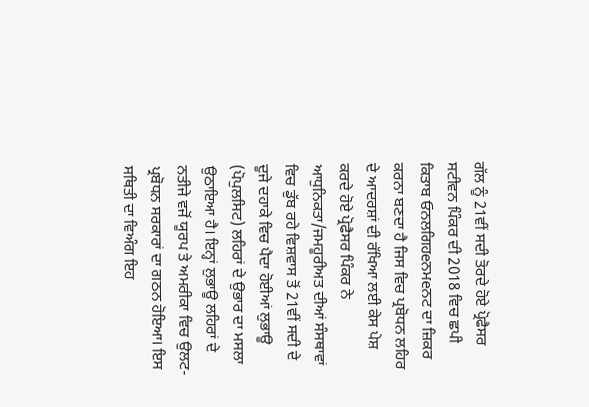ਗੱਲ ਨੂੰ 21ਵੀਂ ਸਦੀ ਤੋਰਦੇ ਹੋਏ ਪ੍ਰੋਫੈਸਰ ਸਟੀਵਨ ਪਿੰਕਰ ਦੀ 2018 ਵਿਚ ਛਪੀ ਕਿਤਾਬ ਓਨਲਗਿਹeਨਮeਨਟ ਦਾ ਜ਼ਿਕਰ ਕਰਨਾ ਬਣਦਾ ਹੈ ਜਿਸ ਵਿਚ ਪ੍ਰਬੋਧਨ ਲਹਿਰ ਦੇ ਆਦਰਸ਼ਾਂ ਦੀ ਰੱਖਿਆ ਲਈ ਕੇਸ ਪੇਸ਼ ਕਰਦੇ ਹੋਏ ਪ੍ਰੋਫੈਸਰ ਪਿੰਕਰ ਨੇ ਆਧੁਨਿਕਤਾ/ਜਮਹੂਰੀਅਤ ਦੀਆਂ ਸੰਸਥਾਵਾਂ ਵਿਚ ਡੁੱਬ ਰਹੇ ਵਿਸ਼ਵਾਸ ਤੋਂ 21ਵੀਂ ਸਦੀ ਦੇ ਦੂਜੇ ਦਹਾਕੇ ਵਿਚ ਪੈਦਾ ਹੋਈਆਂ ਲੁਭਾਊ (ਪੋਪੁਲਸਿਟ) ਲਹਿਰਾਂ ਦੇ ਉਭਾਰ ਦਾ ਮਸਲਾ ਉਠਾਇਆ ਹੈ। ਇਨ੍ਹਾਂ ਲੁਭਾਊ ਲਹਿਰਾਂ ਦੇ ਨਤੀਜੇ ਵਜੋਂ ਯੂਰਪ ਤੇ ਅਮਰੀਕਾ ਵਿਚ ਉਲਟ-ਪ੍ਰਬੋਧਨ ਸਰਕਾਰਾਂ ਦਾ ਗਠਨ ਹੋਇਆ। ਇਸ ਸਥਿਤੀ ਦਾ ਵਿਅੰਗ ਇਹ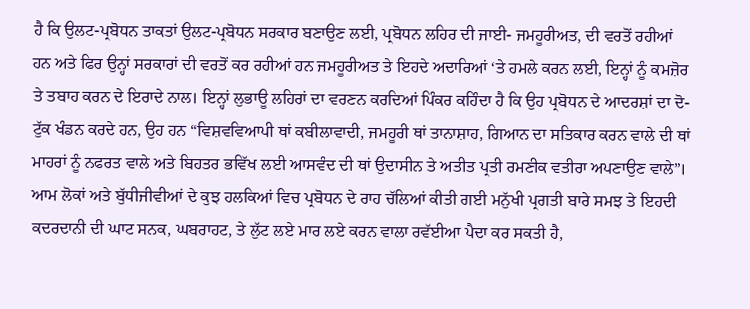ਹੈ ਕਿ ਉਲਟ-ਪ੍ਰਬੋਧਨ ਤਾਕਤਾਂ ਉਲਟ-ਪ੍ਰਬੋਧਨ ਸਰਕਾਰ ਬਣਾਉਣ ਲਈ, ਪ੍ਰਬੋਧਨ ਲਹਿਰ ਦੀ ਜਾਈ- ਜਮਹੂਰੀਅਤ, ਦੀ ਵਰਤੋਂ ਰਹੀਆਂ ਹਨ ਅਤੇ ਫਿਰ ਉਨ੍ਹਾਂ ਸਰਕਾਰਾਂ ਦੀ ਵਰਤੋਂ ਕਰ ਰਹੀਆਂ ਹਨ ਜਮਹੂਰੀਅਤ ਤੇ ਇਹਦੇ ਅਦਾਰਿਆਂ ‘ਤੇ ਹਮਲੇ ਕਰਨ ਲਈ, ਇਨ੍ਹਾਂ ਨੂੰ ਕਮਜ਼ੋਰ ਤੇ ਤਬਾਹ ਕਰਨ ਦੇ ਇਰਾਦੇ ਨਾਲ। ਇਨ੍ਹਾਂ ਲੁਭਾਊ ਲਹਿਰਾਂ ਦਾ ਵਰਣਨ ਕਰਦਿਆਂ ਪਿੰਕਰ ਕਹਿੰਦਾ ਹੈ ਕਿ ਉਹ ਪ੍ਰਬੋਧਨ ਦੇ ਆਦਰਸ਼ਾਂ ਦਾ ਦੋ-ਟੁੱਕ ਖੰਡਨ ਕਰਦੇ ਹਨ, ਉਹ ਹਨ “ਵਿਸ਼ਵਵਿਆਪੀ ਥਾਂ ਕਬੀਲਾਵਾਦੀ, ਜਮਹੂਰੀ ਥਾਂ ਤਾਨਾਸ਼ਾਹ, ਗਿਆਨ ਦਾ ਸਤਿਕਾਰ ਕਰਨ ਵਾਲੇ ਦੀ ਥਾਂ ਮਾਹਰਾਂ ਨੂੰ ਨਫਰਤ ਵਾਲੇ ਅਤੇ ਬਿਹਤਰ ਭਵਿੱਖ ਲਈ ਆਸਵੰਦ ਦੀ ਥਾਂ ਉਦਾਸੀਨ ਤੇ ਅਤੀਤ ਪ੍ਰਤੀ ਰਮਣੀਕ ਵਤੀਰਾ ਅਪਣਾਉਣ ਵਾਲੇ”। ਆਮ ਲੋਕਾਂ ਅਤੇ ਬੁੱਧੀਜੀਵੀਆਂ ਦੇ ਕੁਝ ਹਲਕਿਆਂ ਵਿਚ ਪ੍ਰਬੋਧਨ ਦੇ ਰਾਹ ਚੱਲਿਆਂ ਕੀਤੀ ਗਈ ਮਨੁੱਖੀ ਪ੍ਰਗਤੀ ਬਾਰੇ ਸਮਝ ਤੇ ਇਹਦੀ ਕਦਰਦਾਨੀ ਦੀ ਘਾਟ ਸਨਕ, ਘਬਰਾਹਟ, ਤੇ ਲੁੱਟ ਲਏ ਮਾਰ ਲਏ ਕਰਨ ਵਾਲਾ ਰਵੱਈਆ ਪੈਦਾ ਕਰ ਸਕਤੀ ਹੈ,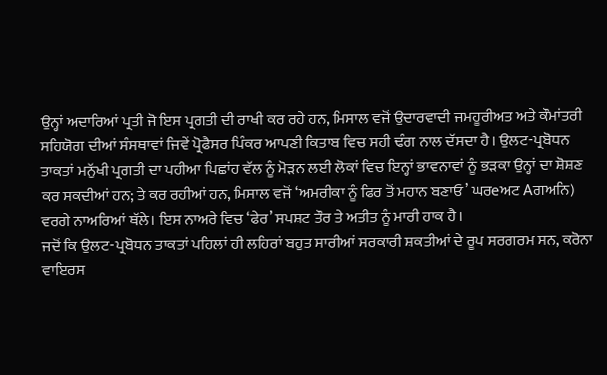ਉਨ੍ਹਾਂ ਅਦਾਰਿਆਂ ਪ੍ਰਤੀ ਜੋ ਇਸ ਪ੍ਰਗਤੀ ਦੀ ਰਾਖੀ ਕਰ ਰਹੇ ਹਨ, ਮਿਸਾਲ ਵਜੋਂ ਉਦਾਰਵਾਦੀ ਜਮਹੂਰੀਅਤ ਅਤੇ ਕੌਮਾਂਤਰੀ ਸਹਿਯੋਗ ਦੀਆਂ ਸੰਸਥਾਵਾਂ ਜਿਵੇਂ ਪ੍ਰੋਫੈਸਰ ਪਿੰਕਰ ਆਪਣੀ ਕਿਤਾਬ ਵਿਚ ਸਹੀ ਢੰਗ ਨਾਲ ਦੱਸਦਾ ਹੈ। ਉਲਟ-ਪ੍ਰਬੋਧਨ ਤਾਕਤਾਂ ਮਨੁੱਖੀ ਪ੍ਰਗਤੀ ਦਾ ਪਹੀਆ ਪਿਛਾਂਹ ਵੱਲ ਨੂੰ ਮੋੜਨ ਲਈ ਲੋਕਾਂ ਵਿਚ ਇਨ੍ਹਾਂ ਭਾਵਨਾਵਾਂ ਨੂੰ ਭੜਕਾ ਉਨ੍ਹਾਂ ਦਾ ਸ਼ੋਸ਼ਣ ਕਰ ਸਕਦੀਆਂ ਹਨ; ਤੇ ਕਰ ਰਹੀਆਂ ਹਨ, ਮਿਸਾਲ ਵਜੋਂ ‘ਅਮਰੀਕਾ ਨੂੰ ਫਿਰ ਤੋਂ ਮਹਾਨ ਬਣਾਓ’ ਘਰeਅਟ Aਗਅਨਿ) ਵਰਗੇ ਨਾਅਰਿਆਂ ਥੱਲੇ। ਇਸ ਨਾਅਰੇ ਵਿਚ ‘ਫੇਰ’ ਸਪਸ਼ਟ ਤੌਰ ਤੇ ਅਤੀਤ ਨੂੰ ਮਾਰੀ ਹਾਕ ਹੈ।
ਜਦੋਂ ਕਿ ਉਲਟ-ਪ੍ਰਬੋਧਨ ਤਾਕਤਾਂ ਪਹਿਲਾਂ ਹੀ ਲਹਿਰਾਂ ਬਹੁਤ ਸਾਰੀਆਂ ਸਰਕਾਰੀ ਸ਼ਕਤੀਆਂ ਦੇ ਰੂਪ ਸਰਗਰਮ ਸਨ, ਕਰੋਨਾ ਵਾਇਰਸ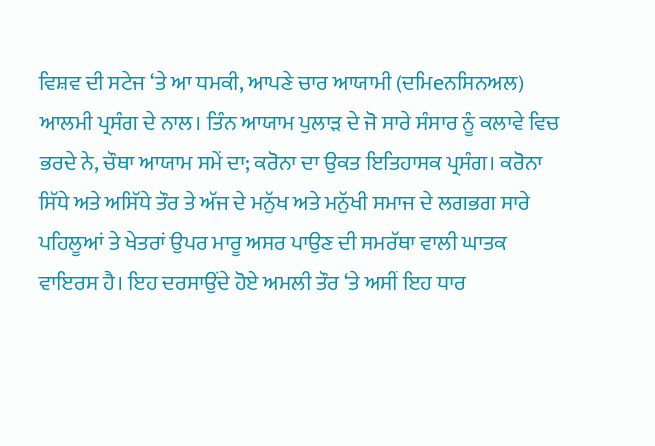ਵਿਸ਼ਵ ਦੀ ਸਟੇਜ ‘ਤੇ ਆ ਧਮਕੀ, ਆਪਣੇ ਚਾਰ ਆਯਾਮੀ (ਦਮਿeਨਸਿਨਅਲ) ਆਲਮੀ ਪ੍ਰਸੰਗ ਦੇ ਨਾਲ। ਤਿੰਨ ਆਯਾਮ ਪੁਲਾੜ ਦੇ ਜੋ ਸਾਰੇ ਸੰਸਾਰ ਨੂੰ ਕਲਾਵੇ ਵਿਚ ਭਰਦੇ ਨੇ, ਚੌਥਾ ਆਯਾਮ ਸਮੇਂ ਦਾ; ਕਰੋਨਾ ਦਾ ਉਕਤ ਇਤਿਹਾਸਕ ਪ੍ਰਸੰਗ। ਕਰੋਨਾ ਸਿੱਧੇ ਅਤੇ ਅਸਿੱਧੇ ਤੌਰ ਤੇ ਅੱਜ ਦੇ ਮਨੁੱਖ ਅਤੇ ਮਨੁੱਖੀ ਸਮਾਜ ਦੇ ਲਗਭਗ ਸਾਰੇ ਪਹਿਲੂਆਂ ਤੇ ਖੇਤਰਾਂ ਉਪਰ ਮਾਰੂ ਅਸਰ ਪਾਉਣ ਦੀ ਸਮਰੱਥਾ ਵਾਲੀ ਘਾਤਕ ਵਾਇਰਸ ਹੈ। ਇਹ ਦਰਸਾਉਂਦੇ ਹੋਏ ਅਮਲੀ ਤੌਰ ‘ਤੇ ਅਸੀਂ ਇਹ ਧਾਰ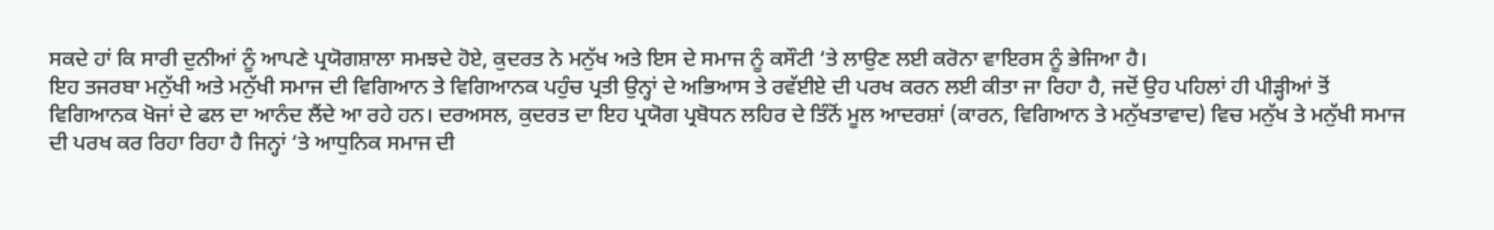ਸਕਦੇ ਹਾਂ ਕਿ ਸਾਰੀ ਦੁਨੀਆਂ ਨੂੰ ਆਪਣੇ ਪ੍ਰਯੋਗਸ਼ਾਲਾ ਸਮਝਦੇ ਹੋਏ, ਕੁਦਰਤ ਨੇ ਮਨੁੱਖ ਅਤੇ ਇਸ ਦੇ ਸਮਾਜ ਨੂੰ ਕਸੌਟੀ ‘ਤੇ ਲਾਉਣ ਲਈ ਕਰੋਨਾ ਵਾਇਰਸ ਨੂੰ ਭੇਜਿਆ ਹੈ।
ਇਹ ਤਜਰਬਾ ਮਨੁੱਖੀ ਅਤੇ ਮਨੁੱਖੀ ਸਮਾਜ ਦੀ ਵਿਗਿਆਨ ਤੇ ਵਿਗਿਆਨਕ ਪਹੁੰਚ ਪ੍ਰਤੀ ਉਨ੍ਹਾਂ ਦੇ ਅਭਿਆਸ ਤੇ ਰਵੱਈਏ ਦੀ ਪਰਖ ਕਰਨ ਲਈ ਕੀਤਾ ਜਾ ਰਿਹਾ ਹੈ, ਜਦੋਂ ਉਹ ਪਹਿਲਾਂ ਹੀ ਪੀੜ੍ਹੀਆਂ ਤੋਂ ਵਿਗਿਆਨਕ ਖੋਜਾਂ ਦੇ ਫਲ ਦਾ ਆਨੰਦ ਲੈਂਦੇ ਆ ਰਹੇ ਹਨ। ਦਰਅਸਲ, ਕੁਦਰਤ ਦਾ ਇਹ ਪ੍ਰਯੋਗ ਪ੍ਰਬੋਧਨ ਲਹਿਰ ਦੇ ਤਿੰਨੋਂ ਮੂਲ ਆਦਰਸ਼ਾਂ (ਕਾਰਨ, ਵਿਗਿਆਨ ਤੇ ਮਨੁੱਖਤਾਵਾਦ) ਵਿਚ ਮਨੁੱਖ ਤੇ ਮਨੁੱਖੀ ਸਮਾਜ ਦੀ ਪਰਖ ਕਰ ਰਿਹਾ ਰਿਹਾ ਹੈ ਜਿਨ੍ਹਾਂ ‘ਤੇ ਆਧੁਨਿਕ ਸਮਾਜ ਦੀ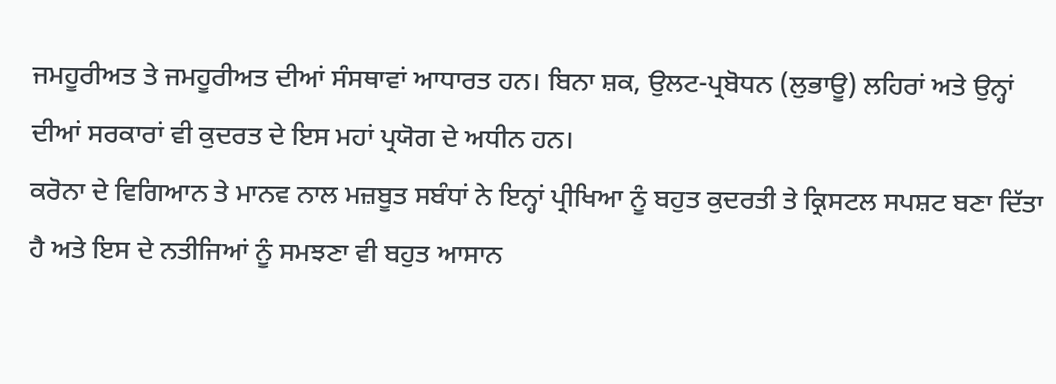ਜਮਹੂਰੀਅਤ ਤੇ ਜਮਹੂਰੀਅਤ ਦੀਆਂ ਸੰਸਥਾਵਾਂ ਆਧਾਰਤ ਹਨ। ਬਿਨਾ ਸ਼ਕ, ਉਲਟ-ਪ੍ਰਬੋਧਨ (ਲੁਭਾਊ) ਲਹਿਰਾਂ ਅਤੇ ਉਨ੍ਹਾਂ ਦੀਆਂ ਸਰਕਾਰਾਂ ਵੀ ਕੁਦਰਤ ਦੇ ਇਸ ਮਹਾਂ ਪ੍ਰਯੋਗ ਦੇ ਅਧੀਨ ਹਨ।
ਕਰੋਨਾ ਦੇ ਵਿਗਿਆਨ ਤੇ ਮਾਨਵ ਨਾਲ ਮਜ਼ਬੂਤ ਸਬੰਧਾਂ ਨੇ ਇਨ੍ਹਾਂ ਪ੍ਰੀਖਿਆ ਨੂੰ ਬਹੁਤ ਕੁਦਰਤੀ ਤੇ ਕ੍ਰਿਸਟਲ ਸਪਸ਼ਟ ਬਣਾ ਦਿੱਤਾ ਹੈ ਅਤੇ ਇਸ ਦੇ ਨਤੀਜਿਆਂ ਨੂੰ ਸਮਝਣਾ ਵੀ ਬਹੁਤ ਆਸਾਨ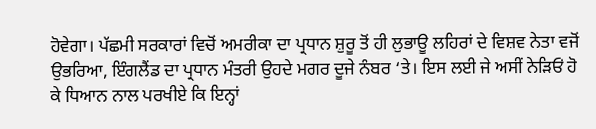ਹੋਵੇਗਾ। ਪੱਛਮੀ ਸਰਕਾਰਾਂ ਵਿਚੋਂ ਅਮਰੀਕਾ ਦਾ ਪ੍ਰਧਾਨ ਸ਼ੁਰੂ ਤੋਂ ਹੀ ਲੁਭਾਊ ਲਹਿਰਾਂ ਦੇ ਵਿਸ਼ਵ ਨੇਤਾ ਵਜੋਂ ਉਭਰਿਆ, ਇੰਗਲੈਂਡ ਦਾ ਪ੍ਰਧਾਨ ਮੰਤਰੀ ਉਹਦੇ ਮਗਰ ਦੂਜੇ ਨੰਬਰ ‘ਤੇ। ਇਸ ਲਈ ਜੇ ਅਸੀਂ ਨੇੜਿਓਂ ਹੋ ਕੇ ਧਿਆਨ ਨਾਲ ਪਰਖੀਏ ਕਿ ਇਨ੍ਹਾਂ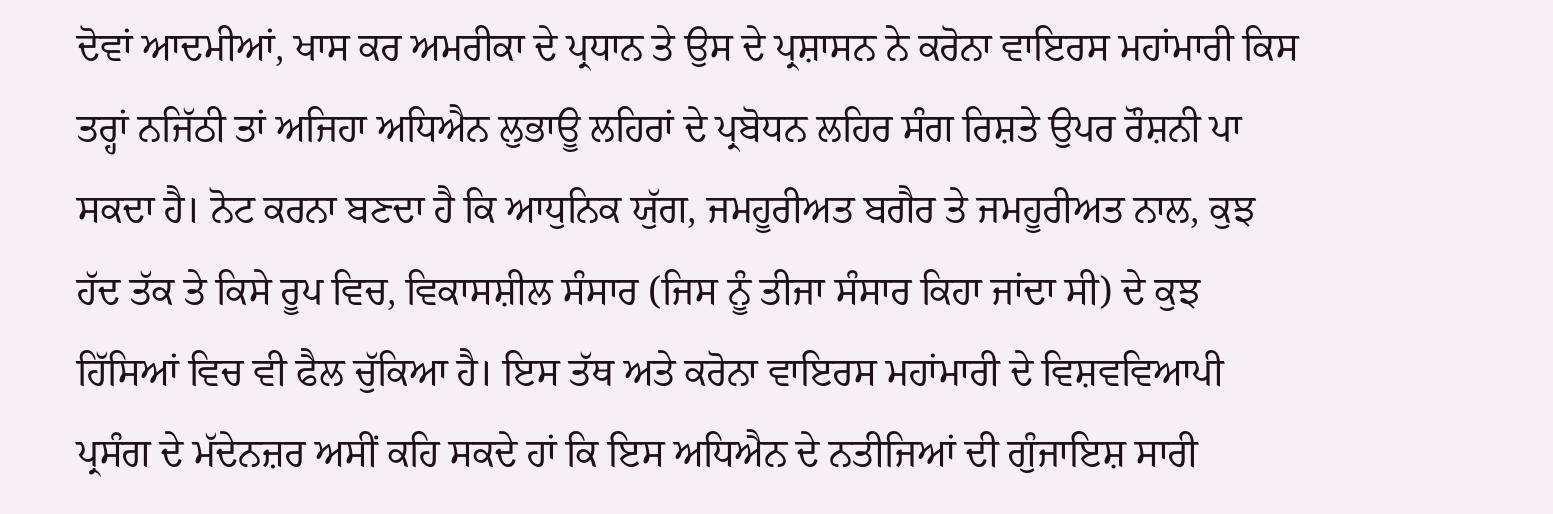ਦੋਵਾਂ ਆਦਮੀਆਂ, ਖਾਸ ਕਰ ਅਮਰੀਕਾ ਦੇ ਪ੍ਰਧਾਨ ਤੇ ਉਸ ਦੇ ਪ੍ਰਸ਼ਾਸਨ ਨੇ ਕਰੋਨਾ ਵਾਇਰਸ ਮਹਾਂਮਾਰੀ ਕਿਸ ਤਰ੍ਹਾਂ ਨਜਿੱਠੀ ਤਾਂ ਅਜਿਹਾ ਅਧਿਐਨ ਲੁਭਾਊ ਲਹਿਰਾਂ ਦੇ ਪ੍ਰਬੋਧਨ ਲਹਿਰ ਸੰਗ ਰਿਸ਼ਤੇ ਉਪਰ ਰੌਸ਼ਨੀ ਪਾ ਸਕਦਾ ਹੈ। ਨੋਟ ਕਰਨਾ ਬਣਦਾ ਹੈ ਕਿ ਆਧੁਨਿਕ ਯੁੱਗ, ਜਮਹੂਰੀਅਤ ਬਗੈਰ ਤੇ ਜਮਹੂਰੀਅਤ ਨਾਲ, ਕੁਝ ਹੱਦ ਤੱਕ ਤੇ ਕਿਸੇ ਰੂਪ ਵਿਚ, ਵਿਕਾਸਸ਼ੀਲ ਸੰਸਾਰ (ਜਿਸ ਨੂੰ ਤੀਜਾ ਸੰਸਾਰ ਕਿਹਾ ਜਾਂਦਾ ਸੀ) ਦੇ ਕੁਝ ਹਿੱਸਿਆਂ ਵਿਚ ਵੀ ਫੈਲ ਚੁੱਕਿਆ ਹੈ। ਇਸ ਤੱਥ ਅਤੇ ਕਰੋਨਾ ਵਾਇਰਸ ਮਹਾਂਮਾਰੀ ਦੇ ਵਿਸ਼ਵਵਿਆਪੀ ਪ੍ਰਸੰਗ ਦੇ ਮੱਦੇਨਜ਼ਰ ਅਸੀਂ ਕਹਿ ਸਕਦੇ ਹਾਂ ਕਿ ਇਸ ਅਧਿਐਨ ਦੇ ਨਤੀਜਿਆਂ ਦੀ ਗੁੰਜਾਇਸ਼ ਸਾਰੀ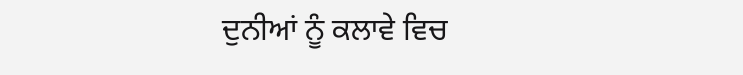ਦੁਨੀਆਂ ਨੂੰ ਕਲਾਵੇ ਵਿਚ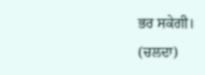ਭਰ ਸਕੇਗੀ।
(ਚਲਦਾ)